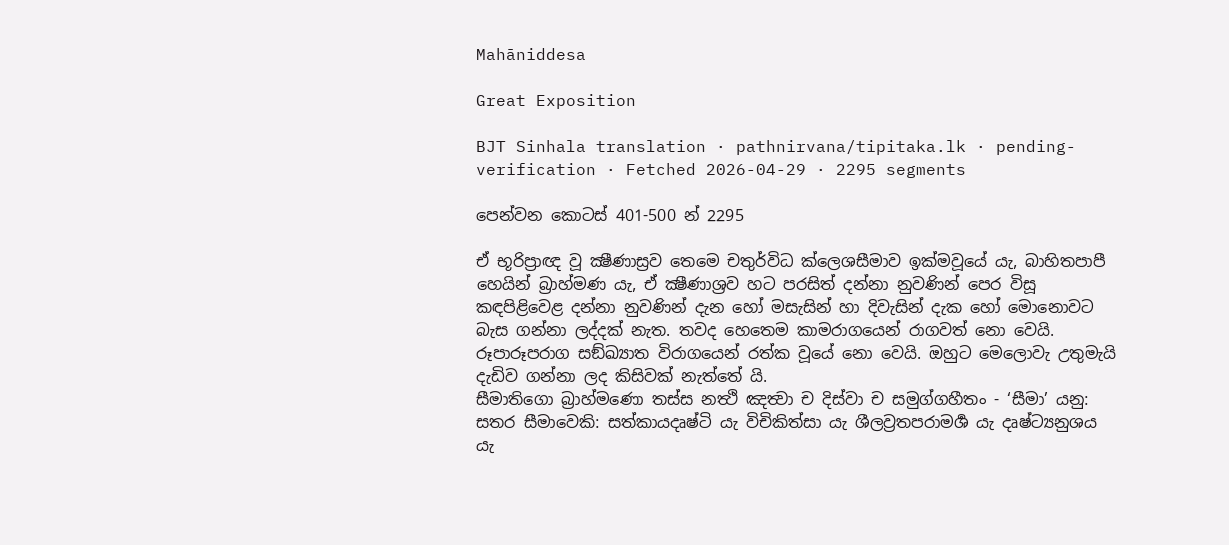Mahāniddesa

Great Exposition

BJT Sinhala translation · pathnirvana/tipitaka.lk · pending-verification · Fetched 2026-04-29 · 2295 segments

පෙන්වන කොටස් 401-500 න් 2295

ඒ භූරිප්‍රාඥ වූ ක්‍ෂීණාස්‍රව තෙමෙ චතුර්විධ ක්ලෙශසීමාව ඉක්මවූයේ යැ, බාහිතපාපී හෙයින් බ්‍රාහ්මණ යැ, ඒ ක්‍ෂීණාශ්‍රව හට පරසිත් දන්නා නුවණින් පෙර විසූ කඳපිළිවෙළ දන්නා නුවණින් දැන හෝ මසැසින් හා දිවැසින් දැක හෝ මොනොවට බැස ගන්නා ලද්දක් නැත. තවද හෙතෙම කාමරාගයෙන් රාගවත් නො වෙයි. රූපාරූපරාග සඞ්ඛ්‍යාත විරාගයෙන් රත්ක වූයේ නො වෙයි. ඔහුට මෙලොවැ උතුමැයි දැඩිව ගන්නා ලද කිසිවක් නැත්තේ යි.
සීමාතිගො බ්‍රාහ්මණො තස්ස නත්‍ථි ඤත්‍වා ච දිස්වා ච සමුග්ගහීතං - ‘සීමා’ යනු: සතර සීමාවෙකි: සත්කායදෘෂ්ටි යැ විචිකිත්සා යැ ශීලව්‍රතපරාමර්‍ශ යැ දෘෂ්ට්‍යනුශය යැ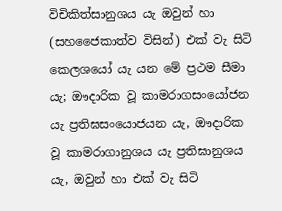විචිකිත්සානුශය යැ ඔවුන් හා (සහජෛකාත්ව විසින්) එක් වැ සිටි කෙලශයෝ යැ යන මේ ප්‍රථම සීමා යැ; ඖදාරික වූ කාමරාගසංයෝජන යැ ප්‍රතිඝසංයොජයන යැ, ඖදාරික වූ කාමරාගානුශය යැ ප්‍රතිඝානුශය යැ, ඔවුන් හා එක් වැ සිටි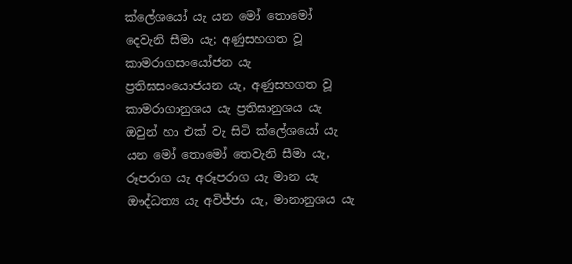ක්ලේශයෝ යැ යන මෝ තොමෝ දෙවැනි සීමා යැ; අණුසහගත වූ කාමරාගසංයෝජන යැ ප්‍රතිඝසංයොජයන යැ, අණුසහගත වූ කාමරාගානුශය යැ ප්‍රතිඝානුශය යැ ඔවුන් හා එක් වැ සිටි ක්ලේශයෝ යැ යන මෝ තොමෝ තෙවැනි සීමා යැ, රූපරාග යැ අරූපරාග යැ මාන යැ ඖද්ධත්‍ය යැ අවිජ්ජා යැ, මානානුශය යැ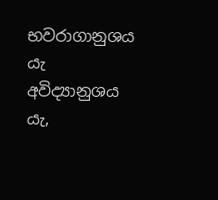භවරාගානුශය යැ අවිද්‍යානුශය යැ,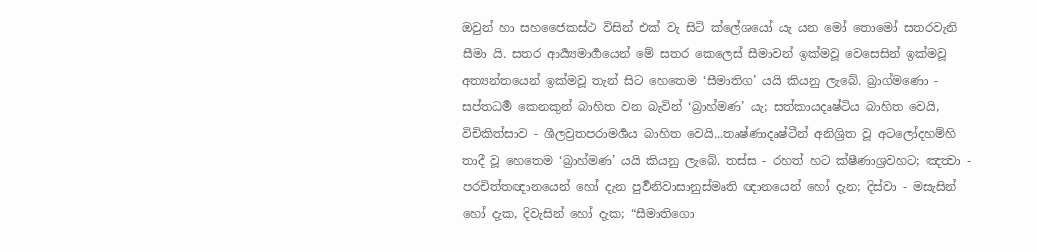ඔවුන් හා සහජෛකස්ථ විසින් එක් වැ සිටි ක්ලේශයෝ යැ යන මෝ තොමෝ සතරවැනි සීමා යි. සතර ආර්‍ය්‍යමාර්‍ගයෙන් මේ සතර කෙලෙස් සීමාවන් ඉක්මවූ වෙසෙසින් ඉක්මවූ අත්‍යන්තයෙන් ඉක්මවූ තැන් සිට හෙතෙම ‘සීමාතිග’ යයි කියනු ලැබේ. බ්‍රාග්මණො - සප්තධර්‍ම කෙනකුන් බාහිත වන බැවින් ‘බ්‍රාහ්මණ’ යැ; සත්කායදෘෂ්ටිය බාහිත වෙයි, විචිකිත්සාව - ශීලව්‍රතපරාමර්‍ශය බාහිත වෙයි...තෘෂ්ණාදෘෂ්ටීන් අනිශ්‍රිත වූ අටලෝදහම්හි තාදී වූ හෙතෙම ‘බ්‍රාහ්මණ’ යයි කියනු ලැබේ. තස්ස - රහත් හට ක්ෂීණාශ්‍රවහට; ඤත්‍වා - පරචිත්තඥානයෙන් හෝ දැන පුර්‍වනිවාසානුස්මෘති ඥානයෙන් හෝ දැන; දිස්වා - මසැසින් හෝ දැක, දිවැසින් හෝ දැක; “සීමාතිගො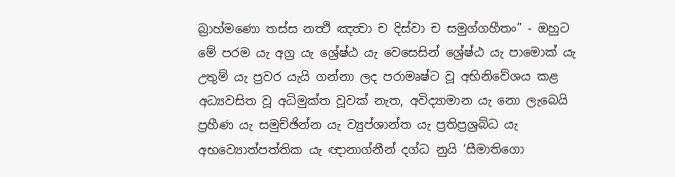බ්‍රාහ්මණො තස්ස නත්‍ථි ඤත්‍වා ච දිස්වා ච සමුග්ගහීතං” - ඔහුට මේ පරම යැ අග්‍ර යැ ශ්‍රේෂ්ඨ යැ වෙසෙසින් ශ්‍රේෂ්ඨ යැ පාමොක් යැ උතුම් යැ ප්‍රවර යැයි ගන්නා ලද පරාමෘෂ්ට වූ අභිනිවේශය කළ අධ්‍යවසිත වූ අධිමුක්ත වූවක් නැත, අවිද්‍යාමාන යැ නො ලැබෙයි ප්‍රහීණ යැ සමුච්ඡින්න යැ ව්‍යුප්ශාන්ත යැ ප්‍රතිප්‍රශ්‍රබ්ධ යැ අභව්‍යොත්පත්තික යැ ඥානාග්නීන් දග්ධ නුයි ‘සීමාතිගො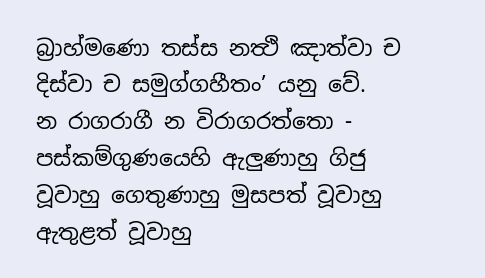බ්‍රාහ්මණො තස්ස නත්‍ථි ඤාත්වා ච දිස්වා ච සමුග්ගහීතං’ යනු වේ.
න රාගරාගී න විරාගරත්තො - පස්කම්ගුණයෙහි ඇලුණාහු ගිජු වූවාහු ගෙතුණාහු මුසපත් වූවාහු ඇතුළත් වූවාහු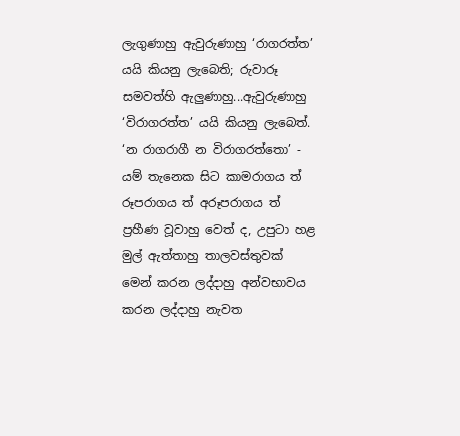ලැගුණාහු ඇවුරුණාහු ‘රාගරත්ත’ යයි කියනු ලැබෙති; රුවාරූ සමවත්හි ඇලුණාහු...ඇවුරුණාහු ‘විරාගරත්ත’ යයි කියනු ලැබෙත්. ‘න රාගරාගී න විරාගරත්තො’ - යම් තැනෙක සිට කාමරාගය ත් රූපරාගය ත් අරූපරාගය ත් ප්‍රහීණ වූවාහු වෙත් ද, උපුටා හළ මුල් ඇත්තාහු තාලවස්තුවක් මෙන් කරන ලද්දාහු අන්වභාවය කරන ලද්දාහු නැවත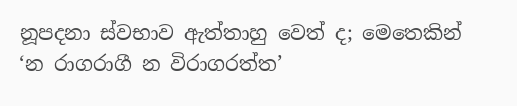නූපදනා ස්වභාව ඇත්තාහු වෙත් ද; මෙතෙකින් ‘න රාගරාගී න විරාගරත්ත’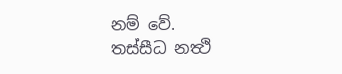නම් වේ.
තස්සීධ නත්‍ථි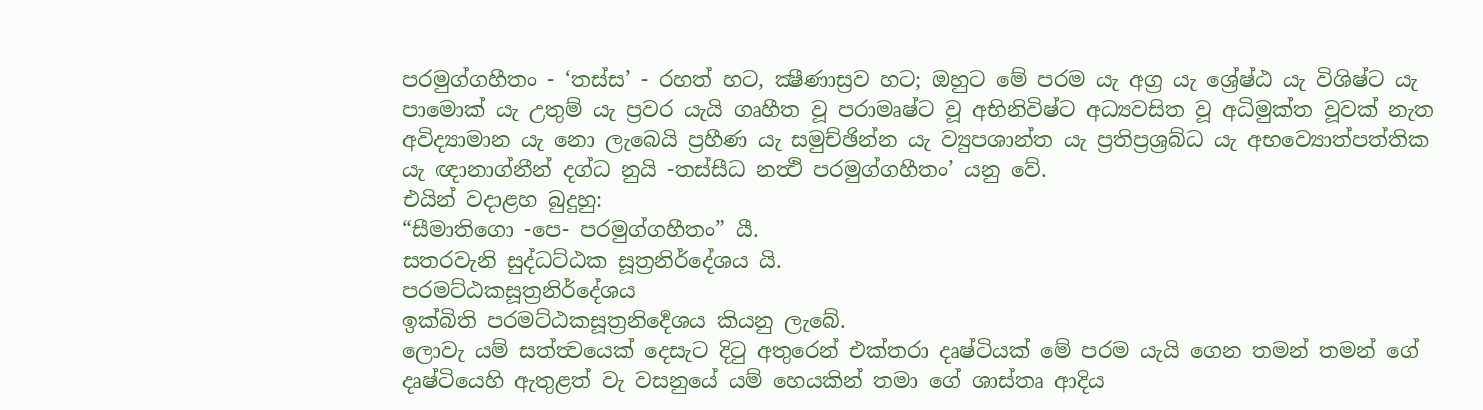පරමුග්ගහීතං - ‘තස්ස’ - රහත් හට, ක්‍ෂීණාස්‍රව හට; ඔහුට මේ පරම යැ අග්‍ර යැ ශ්‍රේෂ්ඨ යැ විශිෂ්ට යැ පාමොක් යැ උතුම් යැ ප්‍රවර යැයි ගෘහීත වූ පරාමෘෂ්ට වූ අභිනිවිෂ්ට අධ්‍යවසිත වූ අධිමුක්ත වූවක් නැත අවිද්‍යාමාන යැ නො ලැබෙයි ප්‍රහීණ යැ සමුච්ඡින්න යැ ව්‍යුපශාන්ත යැ ප්‍රතිප්‍රශ්‍රබ්ධ යැ අභව්‍යොත්පත්තික යැ ඥානාග්නීන් දග්ධ නුයි -තස්සීධ නත්‍ථි පරමුග්ගහීතං’ යනු වේ.
එයින් වදාළහ බුදුහු:
“සීමාතිගො -පෙ- පරමුග්ගහීතං” යී.
සතරවැනි සුද්ධට්ඨක සූත්‍රනිර්දේශය යි.
පරමට්‌ඨකසූත්‍රනිර්දේශය
ඉක්බිති පරමට්ඨකසූත්‍රනිර්‍දෙශය කියනු ලැබේ.
ලොවැ යම් සත්ත්‍වයෙක් දෙසැට දිටු අතුරෙන් එක්තරා දෘෂ්ටියක් මේ පරම යැයි ගෙන තමන් තමන් ගේ දෘෂ්ටියෙහි ඇතුළත් වැ වසනුයේ යම් හෙයකින් තමා ගේ ශාස්තෘ ආදිය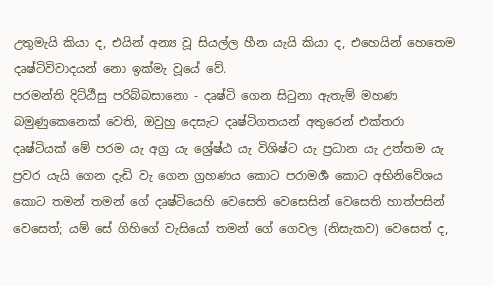උතුමැයි කියා ද, එයින් අන්‍ය වූ සියල්ල හීන යැයි කියා ද, එහෙයින් හෙතෙම දෘෂ්ටිවිවාදයන් නො ඉක්මැ වූයේ වේ.
පරමන්ති දිට්ඨීසු පරිබ්බසානො - දෘෂ්ටි ගෙන සිටුනා ඇතැම් මහණ බමුණුකෙනෙක් වෙති, ඔවුහු දෙසැට දෘෂ්ටිගතයන් අතුරෙන් එක්තරා දෘෂ්ටියක් මේ පරම යැ අග්‍ර යැ ශ්‍රේෂ්ඨ යැ විශිෂ්ට යැ ප්‍රධාන යැ උත්තම යැ ප්‍රවර යැයි ගෙන දැඩි වැ ගෙන ග්‍රහණය කොට පරාමර්‍ශ කොට අභිනිවේශය කොට තමන් තමන් ගේ දෘෂ්ටියෙහි වෙසෙති වෙසෙසින් වෙසෙති හාත්පසින් වෙසෙත්; යම් සේ ගිහිගේ වැසියෝ තමන් ගේ ගෙවල (නිසැකව) වෙසෙත් ද,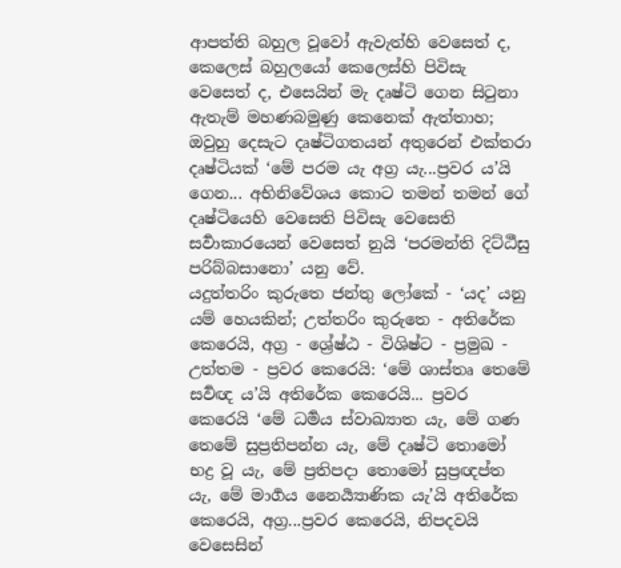ආපත්ති බහුල වූවෝ ඇවැත්හි වෙසෙත් ද, කෙලෙස් බහුලයෝ කෙලෙස්හි පිවිසැ වෙසෙත් ද, එසෙයින් මැ දෘෂ්ටි ගෙන සිටුනා ඇතැම් මහණබමුණු කෙනෙක් ඇත්තාහ; ඔවුහු දෙසැට දෘෂ්ටිගතයන් අතුරෙන් එක්තරා දෘෂ්ටියක් ‘මේ පරම යැ අග්‍ර යැ...ප්‍රවර ය’යි ගෙන... අභිනිවේශය කොට තමන් තමන්‍ ගේ දෘෂ්ටියෙහි වෙසෙති පිවිසැ වෙසෙති සර්‍වාකාරයෙන් වෙසෙත් නුයි ‘පරමන්ති දිට්ඨීසු පරිබ්බසානො’ යනු වේ.
යදුත්තරිං කුරුතෙ ජන්තු ලෝකේ - ‘යද’ යනු යම් හෙයකින්; උත්තරිං කුරුතෙ - අතිරේක කෙරෙයි, අග්‍ර - ශ්‍රේෂ්ඨ - විශිෂ්ට - ප්‍රමුඛ - උත්තම - ප්‍රවර කෙරෙයි: ‘මේ ශාස්තෘ තෙමේ සර්‍වඥ ය’යි අතිරේක කෙරෙයි... ප්‍රවර කෙරෙයි ‘මේ ධර්‍මය ස්වාඛ්‍යාත යැ, මේ ගණ තෙමේ සුප්‍රතිපන්න යැ, මේ දෘෂ්ටි තොමෝ භද්‍ර වූ යැ, මේ ප්‍රතිපදා තොමෝ සුප්‍රඥප්ත යැ, මේ මාර්‍ගය නෛර්‍ය්‍යාණික යැ’යි අතිරේක කෙරෙයි, අග්‍ර...ප්‍රවර කෙරෙයි, නිපදවයි වෙසෙසින්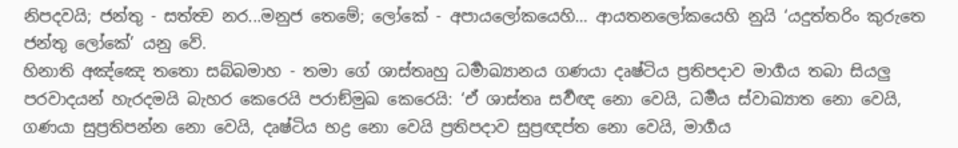නිපදවයි; ජන්තු - සත්ත්‍ව නර...මනුජ තෙමේ; ලෝකේ - අපායලෝකයෙහි… ආයතනලෝකයෙහි නුයි ‘යදුත්තරිං කුරුතෙ ජන්තු ලෝකේ’ යනු වේ.
හිනාති අඤ්ඤෙ තතො සබ්බමාහ - තමා ගේ ශාස්තෘහු ධර්‍මාඛ්‍යානය ගණයා දෘෂ්ටිය ප්‍රතිපදාව මාර්‍ගය තබා සියලු පරවාදයන් හැරදමයි බැහර කෙරෙයි පරාඞ්මුඛ කෙරෙයි: ‘ඒ ශාස්තෘ සර්‍වඥ නො වෙයි, ධර්‍මය ස්වාඛ්‍යාත නො වෙයි, ගණයා සුප්‍රතිපන්න නො වෙයි, දෘෂ්ටිය භද්‍ර නො වෙයි ප්‍රතිපදාව සුප්‍රඥප්ත නො වෙයි, මාර්‍ගය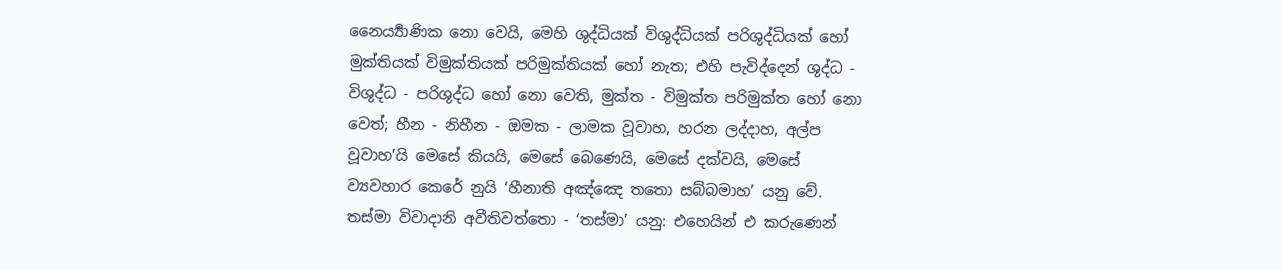නෛර්‍ය්‍යාණික නො වෙයි, මෙහි ශුද්ධියක් විශුද්ධියක් පරිශුද්ධියක් හෝ මුක්තියක් විමුක්තියක් පරිමුක්තියක් හෝ නැත; එහි පැවිද්දෙන් ශුද්ධ - විශුද්ධ - පරිශුද්ධ හෝ නො වෙති, මුක්ත - විමුක්ත පරිමුක්ත හෝ නො වෙත්; හීන - නිහීන - ඔමක - ලාමක වූවාහ, හරන ලද්දාහ, අල්ප වූවාහ’යි මෙසේ කියයි, මෙසේ බෙණෙයි, මෙසේ දක්වයි, මෙසේ ව්‍යවහාර කෙරේ නුයි ‘හීනාති අඤ්ඤෙ තතො සබ්බමාහ’ යනු වේ.
තස්මා විවාදානි අවීතිවත්තො - ‘තස්මා’ යනු: එහෙයින් එ කරුණෙන්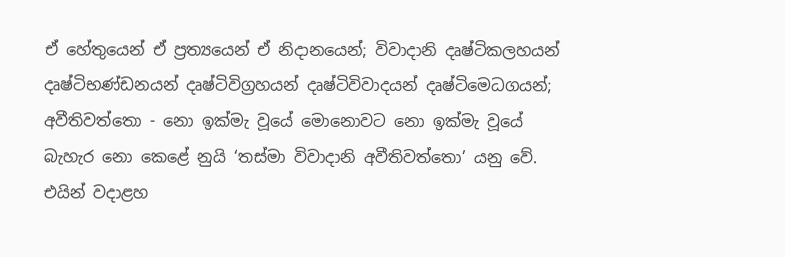ඒ හේතුයෙන් ඒ ප්‍රත්‍යයෙන් ඒ නිදානයෙන්; විවාදානි දෘෂ්ටිකලහයන් දෘෂ්ටිභණ්ඩනයන් දෘෂ්ටිවිග්‍රහයන් දෘෂ්ටිවිවාදයන් දෘෂ්ටිමෙධගයන්; අවීතිවත්තො - නො ඉක්මැ වූයේ මොනොවට නො ඉක්මැ වූයේ බැහැර නො කෙළේ නුයි ‘තස්මා විවාදානි අවීතිවත්තො’ යනු වේ.
එයින් වදාළහ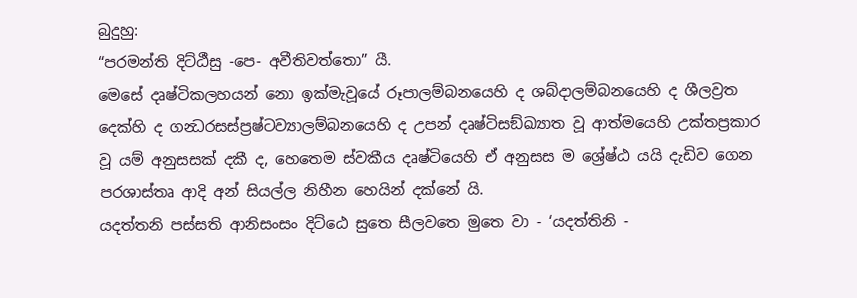බුදුහු:
“පරමන්ති දිට්ඨීසු -පෙ- අවීතිවත්තො” යී.
මෙසේ දෘෂ්ටිකලහයන් නො ඉක්මැවූයේ රූපාලම්බනයෙහි ද ශබ්දාලම්බනයෙහි ද ශීලව්‍රත දෙක්හි ද ගන්‍ධරසස්ප්‍රෂ්ටව්‍යාලම්බනයෙහි ද උපන් දෘෂ්ටිසඞ්ඛ්‍යාත වූ ආත්මයෙහි උක්තප්‍රකාර වූ යම් අනුසසක් දකී ද, හෙතෙම ස්වකීය දෘෂ්ටියෙහි ඒ අනුසස ම ශ්‍රේෂ්ඨ යයි දැඩිව ගෙන පරශාස්තෘ ආදි අන් සියල්ල නිහීන හෙයින් දක්නේ යි.
යදත්තනි පස්සති ආනිසංසං දිට්ඨෙ සුතෙ සීලවතෙ මුතෙ වා - ‘යදත්තිනි -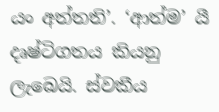යං අත්තති’. ‘ආත්ම’ යී දෘෂ්ටිගතය කියනු ලැබෙයි. ස්වකීය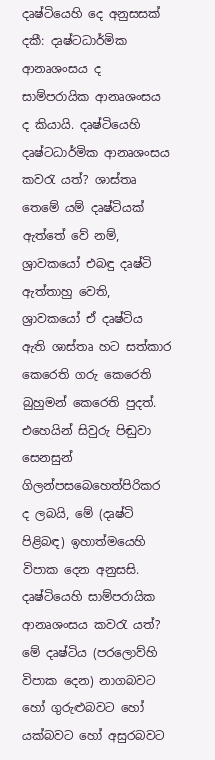දෘෂ්ටියෙහි දෙ අනුසසක් දකී: දෘෂ්ටධාර්මික ආනෘශංසය ද සාම්පරායික ආනෘශංසය ද කියායි. දෘෂ්ටියෙහි දෘෂ්ටධාර්මික ආනෘශංසය කවරැ යත්? ශාස්තෘ තෙමේ යම් දෘෂ්ටියක් ඇත්තේ වේ නම්, ශ්‍රාවකයෝ එබඳු දෘෂ්ටි ඇත්තාහු වෙති, ශ්‍රාවකයෝ ඒ දෘෂ්ටිය ඇති ශාස්තෘ හට සත්කාර කෙරෙති ගරු කෙරෙති බුහුමන් කෙරෙති පුදත්. එහෙයින් සිවුරු පිඬුවා සෙනසුන් ගිලන්පසබෙහෙත්පිරිකර ද ලබයි, මේ (දෘෂ්ටි පිළිබඳ) ඉහාත්මයෙහි විපාක දෙන අනුසසි. දෘෂ්ටියෙහි සාම්පරායික ආනෘශංසය කවරැ යත්? මේ දෘෂ්ටිය (පරලොව්හි විපාක දෙන) නාගබවට හෝ ගුරුළුබවට හෝ යක්බවට හෝ අසුරබවට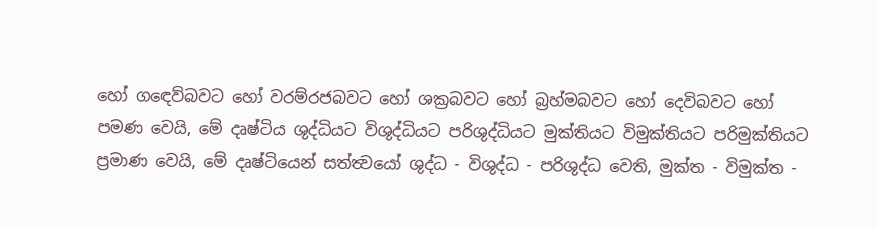හෝ ගඳෙව්බවට හෝ වරම්රජබවට හෝ ශක්‍රබවට හෝ බ්‍රහ්මබවට හෝ දෙවිබවට හෝ පමණ වෙයි, මේ දෘෂ්ටිය ශුද්ධියට විශුද්ධියට පරිශුද්ධියට මුක්තියට විමුක්තියට පරිමුක්තියට ප්‍රමාණ වෙයි, මේ දෘෂ්ටියෙන් සත්ත්‍වයෝ ශුද්ධ - විශුද්ධ - පරිශුද්ධ වෙති, මුක්ත - විමුක්ත -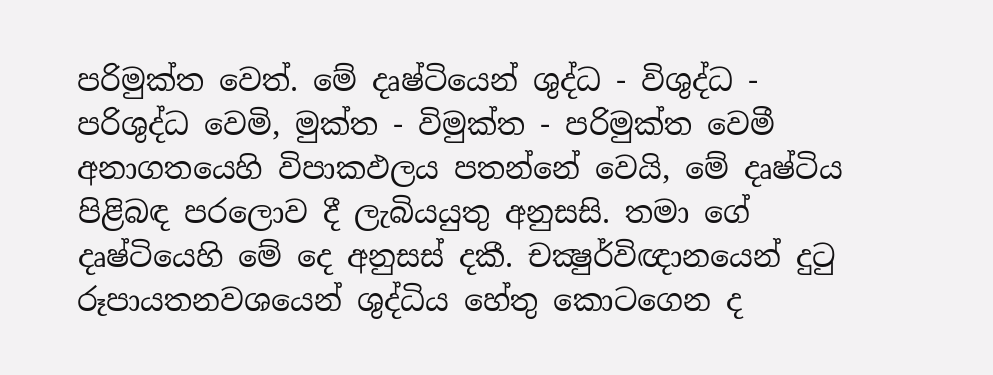පරිමුක්ත වෙත්. මේ දෘෂ්ටියෙන් ශුද්ධ - විශුද්ධ - පරිශුද්ධ වෙමි, මුක්ත - විමුක්ත - පරිමුක්ත වෙමී අනාගතයෙහි විපාකඵලය පතන්නේ වෙයි, මේ දෘෂ්ටිය පිළිබඳ පරලොව දී ලැබියයුතු අනුසසි. තමා ගේ දෘෂ්ටියෙහි මේ දෙ අනුසස් දකී. චක්‍ෂුර්විඥානයෙන් දුටු රූපායතනවශයෙන් ශුද්ධිය හේතු කොටගෙන ද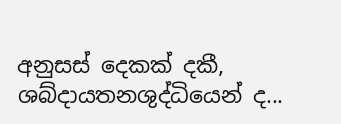අනුසස් දෙකක් දකී, ශබ්දායතනශුද්ධියෙන් ද...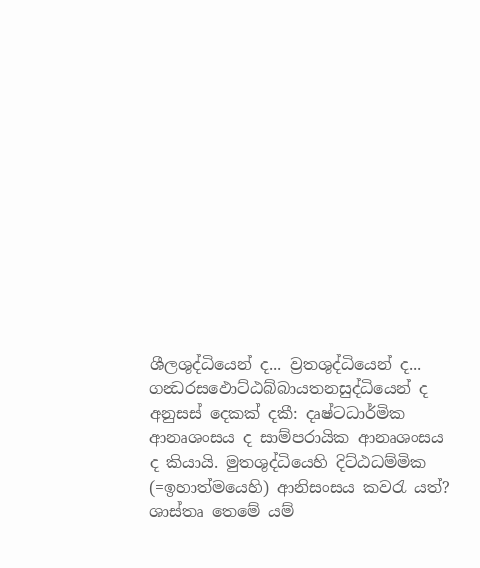ශීලශුද්ධියෙන් ද... ව්‍රතශුද්ධියෙන් ද... ගන්‍ධරසඵොට්ඨබ්බායතනසුද්ධියෙන් ද අනුසස් දෙකක් දකී: දෘෂ්ටධාර්මික ආනෘශංසය ද සාම්පරායික ආනෘශංසය ද කියායි. මුතශුද්ධියෙහි දිට්ඨධම්මික (=ඉහාත්මයෙහි) ආනිසංසය කවරැ යත්? ශාස්තෘ තෙමේ යම්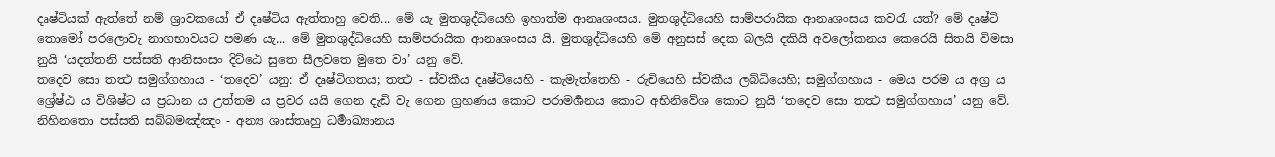දෘෂ්ටියක් ඇත්තේ නම් ශ්‍රාවකයෝ ඒ දෘෂ්ටිය ඇත්තාහු වෙති... මේ යැ මුතශුද්ධියෙහි ඉහාත්ම ආනෘශංසය. මුතශුද්ධියෙහි සාම්පරායික ආනෘශංසය කවරැ යත්? මේ දෘෂ්ටි තොමෝ පරලොවැ නාගභාවයට පමණ යැ... මේ මුතශුද්ධියෙහි සාම්පරායික ආනෘශංසය යි. මුතශුද්ධියෙහි මේ අනුසස් දෙක බලයි දකියි අවලෝකනය කෙරෙයි සිතයි විමසා නුයි ‘යදත්තනි පස්සති ආනිසංසං දිට්ඨෙ සුතෙ සීලවතෙ මුතෙ වා’ යනු වේ.
තදෙව සො තත්‍ථ සමුග්ගහාය - ‘තදෙව’ යනු: ඒ දෘෂ්ටිගතය; තත්‍ථ - ස්වකීය දෘෂ්ටියෙහි - කැමැත්තෙහි - රුචියෙහි ස්වකීය ලබ්ධියෙහි; සමුග්ගහාය - මෙය පරම ය අග්‍ර ය ශ්‍රේෂ්ඨ ය විශිෂ්ට ය ප්‍රධාන ය උත්තම ය ප්‍රවර යයි ගෙන දැඩි වැ ගෙන ග්‍රහණය කොට පරාමර්‍ශනය කොට අභිනිවේශ කොට නුයි ‘තදෙව සො තත්‍ථ සමුග්ගහාය’ යනු වේ.
නිහිනතො පස්සති සබ්බමඤ්ඤං - අන්‍ය ශාස්තෘහු ධර්‍මාඛ්‍යානය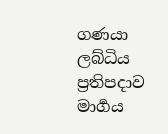ගණයා ලබ්ධිය ප්‍රතිපදාව මාර්‍ගය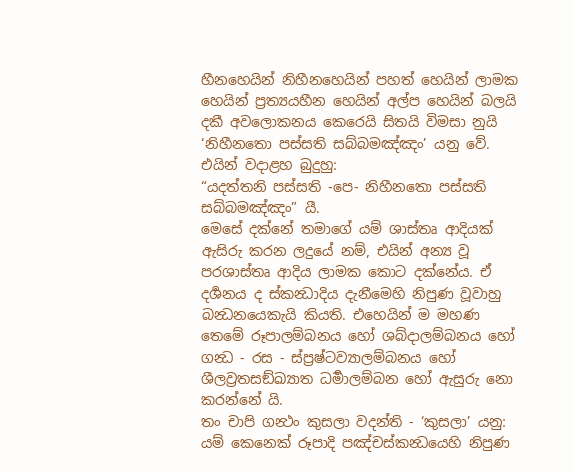හීනහෙයින් නිහීනහෙයින් පහත් හෙයින් ලාමක හෙයින් ප්‍රත්‍යයහීන හෙයින් අල්ප හෙයින් බලයි දකී අවලොකනය කෙරෙයි සිතයි විමසා නුයි ‘නිහීනතො පස්සති සබ්බමඤ්ඤං’ යනු වේ.
එයින් වදාළහ බුදුහු:
“යදත්තනි පස්සති -පෙ- නිහීනතො පස්සති සබ්බමඤ්ඤං” යී.
මෙසේ දක්නේ තමාගේ යම් ශාස්තෘ ආදියක් ඇසිරු කරන ලදුයේ නම්, එයින් අන්‍ය වූ පරශාස්තෘ ආදිය ලාමක කොට දක්නේය. ඒ දර්‍ශනය ද ස්කන්‍ධාදිය දැනීමෙහි නිපුණ වූවාහු බන්‍ධනයෙකැයි කියති. එහෙයින් ම මහණ තෙමේ රූපාලම්බනය හෝ ශබ්දාලම්බනය හෝ ගන්‍ධ - රස - ස්ප්‍රෂ්ටව්‍යාලම්බනය හෝ ශීලව්‍රතසඞ්ඛ්‍යාත ධර්‍මාලම්බන හෝ ඇසුරු නො කරන්නේ යි.
තං චාපි ගන්‍ථං කුසලා වදන්ති - ‘කුසලා’ යනු: යම් කෙනෙක් රූපාදි පඤ්චස්කන්‍ධයෙහි නිපුණ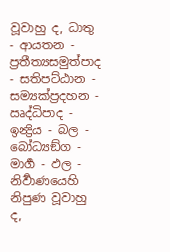වූවාහු ද, ධාතු - ආයතන - ප්‍රතීත්‍යසමුත්පාද - සතිපට්ඨාන - සම්‍යක්ප්‍රදහන - ඍද්ධිපාද - ඉන්‍ද්‍රිය - බල - බෝධ්‍යඞ්ග - මාර්‍ග - ඵල - නිර්‍වාණයෙහි නිපුණ වූවාහු ද,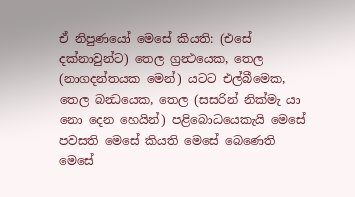ඒ නිපුණයෝ මෙසේ කියති: (එසේ දක්නාවුන්ට) තෙල ග්‍රන්‍ථයෙක, තෙල (නාගදන්තයක මෙන්) යටට එල්බීමෙක, තෙල බන්‍ධයෙක, තෙල (සසරින් නික්මැ යා නො දෙන හෙයින්) පළිබොධයෙකැයි මෙසේ පවසති මෙසේ කියති මෙසේ බෙණෙති මෙසේ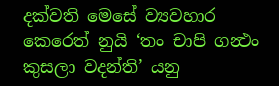දක්වති මෙසේ ව්‍යවහාර කෙරෙත් නුයි ‘තං චාපි ගන්‍ථං කුසලා වදන්ති’ යනු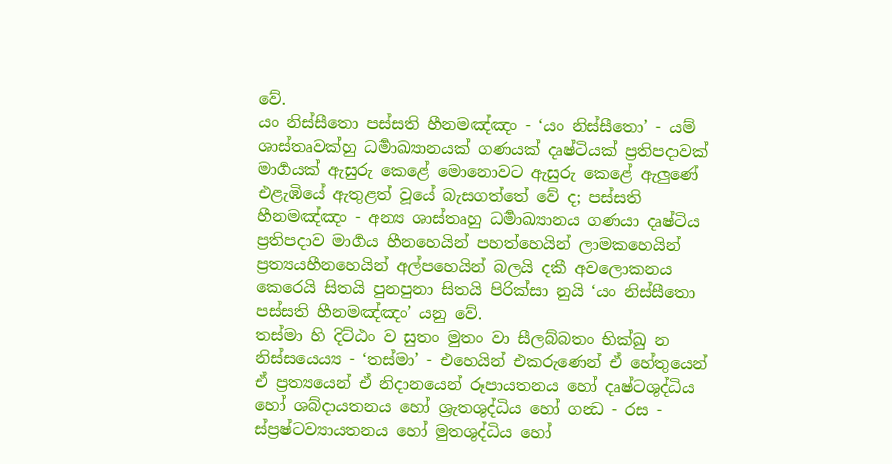වේ.
යං නිස්සීතො පස්සති හීනමඤ්ඤං - ‘යං නිස්සීතො’ - යම් ශාස්තෘවක්හු ධර්‍මාඛ්‍යානයක් ගණයක් දෘෂ්ටියක් ප්‍රතිපදාවක් මාර්‍ගයක් ඇසුරු කෙළේ මොනොවට ඇසුරු කෙළේ ඇලුණේ එළැඹියේ ඇතුළත් වූයේ බැසගත්තේ වේ ද; පස්සති හීනමඤ්ඤං - අන්‍ය ශාස්තෘහු ධර්‍මාඛ්‍යානය ගණයා දෘෂ්ටිය ප්‍රතිපදාව මාර්‍ගය හීනහෙයින් පහත්හෙයින් ලාමකහෙයින් ප්‍රත්‍යයහීනහෙයින් අල්පහෙයින් බලයි දකී අවලොකනය කෙරෙයි සිතයි පුනපුනා සිතයි පිරික්සා නුයි ‘යං නිස්සීතො පස්සති හීනමඤ්ඤං’ යනු වේ.
තස්මා හි දිට්ඨං ව සුතං මුතං වා සීලබ්බතං භික්ඛු න නිස්සයෙය්‍ය - ‘තස්මා’ - එහෙයින් එකරුණෙන් ඒ හේතුයෙන් ඒ ප්‍රත්‍යයෙන් ඒ නිදානයෙන් රූපායතනය හෝ දෘෂ්ටශුද්ධිය හෝ ශබ්දායතනය හෝ ශ්‍රැතශුද්ධිය හෝ ගන්‍ධ - රස - ස්ප්‍රෂ්ටව්‍යායතනය හෝ මුතශුද්ධිය හෝ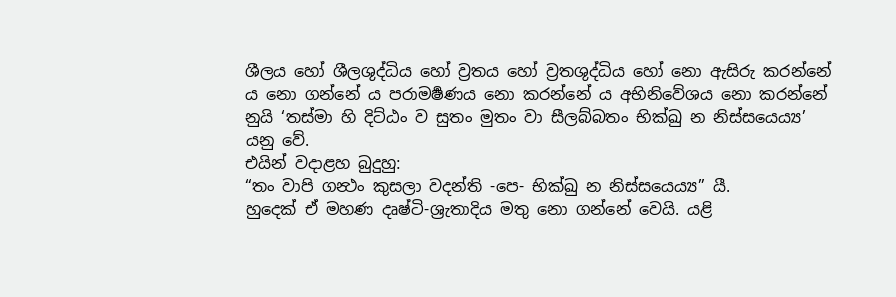ශීලය හෝ ශීලශුද්ධිය හෝ ව්‍රතය හෝ ව්‍රතශුද්ධිය හෝ නො ඇසිරු කරන්නේ ය නො ගන්නේ ය පරාමර්‍ෂණය නො කරන්නේ ය අභිනිවේශය නො කරන්නේ නුයි ‘තස්මා හි දිට්ඨං ව සුතං මුතං වා සීලබ්බතං භික්ඛු න නිස්සයෙය්‍ය’ යනු වේ.
එයින් වදාළහ බුදුහු:
“තං වාපි ගන්‍ථං කුසලා වදන්ති -පෙ- භික්ඛු න නිස්සයෙය්‍ය” යී.
හුදෙක් ඒ මහණ දෘෂ්ටි-ශ්‍රැතාදිය මතු නො ගන්නේ වෙයි. යළි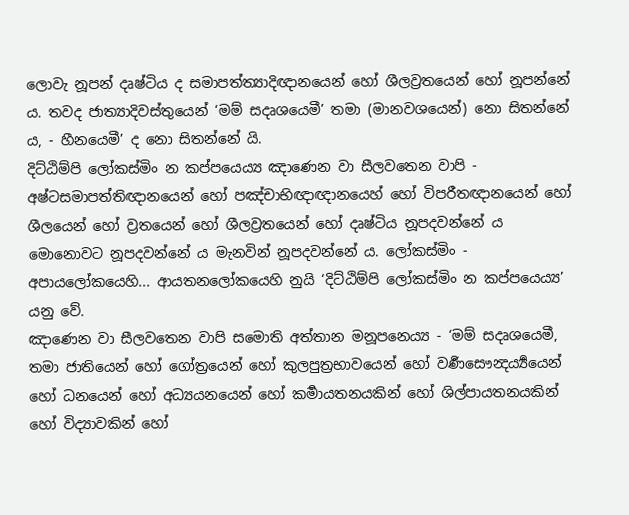ලොවැ නූපන් දෘෂ්ටිය ද සමාපත්ත්‍යාදිඥානයෙන් හෝ ශීලව්‍රතයෙන් හෝ නූපන්නේ ය. තවද ජාත්‍යාදිවස්තුයෙන් ‘මම් සදෘශයෙමී’ තමා (මානවශයෙන්) නො සිතන්නේ ය, - හීනයෙමී’ ද නො සිතන්නේ යි.
දිට්ඨිම්පි ලෝකස්මිං න කප්පයෙය්‍ය ඤාණෙන වා සීලවතෙන වාපි - අෂ්ටසමාපත්තිඥානයෙන් හෝ පඤ්චාභිඥාඥානයෙහ් හෝ විපරීතඥානයෙන් හෝ ශීලයෙන් හෝ ව්‍රතයෙන් හෝ ශීලව්‍රතයෙන් හෝ දෘෂ්ටිය නූපදවන්නේ ය මොනොවට නූපදවන්නේ ය මැනවින් නූපදවන්නේ ය. ලෝකස්මිං - අපායලෝකයෙහි... ආයතනලෝකයෙහි නුයි ‘දිට්ඨිම්පි ලෝකස්මිං න කප්පයෙය්‍ය’ යනු වේ.
ඤාණෙන වා සීලවතෙන වාපි සමොති අත්තාන මනූපනෙය්‍ය - ‘මම් සදෘශයෙමී, තමා ජාතියෙන් හෝ ගෝත්‍රයෙන් හෝ කුලපුත්‍රභාවයෙන් හෝ වර්‍ණසෞන්‍දර්‍ය්‍යයෙන් හෝ ධනයෙන් හෝ අධ්‍යයනයෙන් හෝ කර්‍මායතනයකින් හෝ ශිල්පායතනයකින් හෝ විද්‍යාවකින් හෝ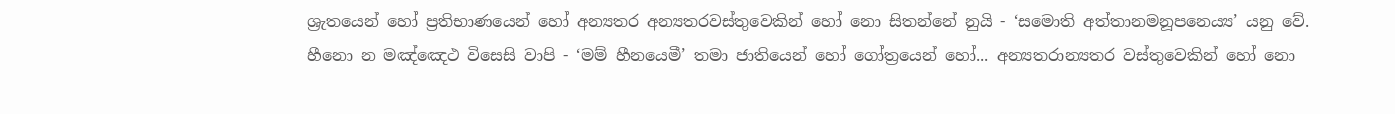ශ්‍රැතයෙන් හෝ ප්‍රතිභාණයෙන් හෝ අන්‍යතර අන්‍යතරවස්තුවෙකින් හෝ නො සිතන්නේ නුයි - ‘සමොති අත්තානමනූපනෙය්‍ය’ යනු වේ.
හීනො න මඤ්ඤෙථ විසෙසි වාපි - ‘මම් හීනයෙමී’ තමා ජාතියෙන් හෝ ගෝත්‍රයෙන් හෝ... අන්‍යතරාන්‍යතර වස්තුවෙකින් හෝ නො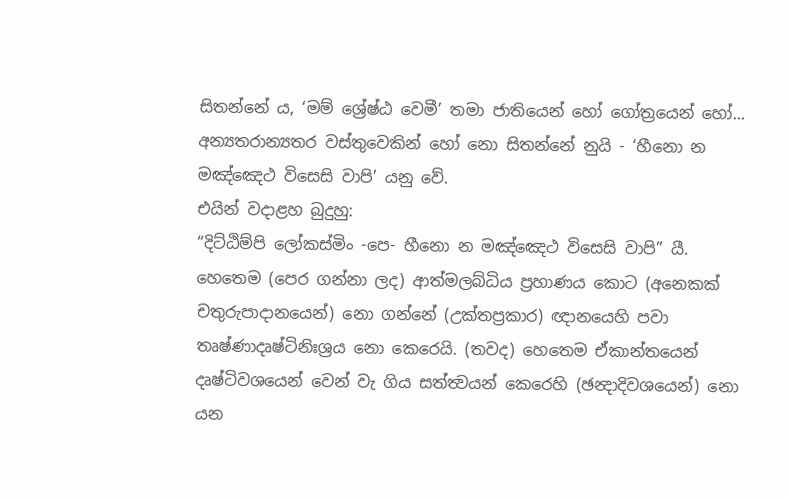සිතන්නේ ය, ‘මම් ශ්‍රේෂ්ඨ වෙමී’ තමා ජාතියෙන් හෝ ගෝත්‍රයෙන් හෝ... අන්‍යතරාන්‍යතර වස්තුවෙකින් හෝ නො සිතන්නේ නුයි - ‘හීනො න මඤ්ඤෙථ විසෙසි වාපි’ යනු වේ.
එයින් වදාළහ බුදුහු:
“දිට්ඨිම්පි ලෝකස්මිං -පෙ- හීනො න මඤ්ඤෙථ විසෙසි වාපි” යී.
හෙතෙම (පෙර ගන්නා ලද) ආත්මලබ්ධිය ප්‍රහාණය කොට (අනෙකක් චතුරුපාදානයෙන්) නො ගන්නේ (උක්තප්‍රකාර) ඥානයෙහි පවා තෘෂ්ණාදෘෂ්ටිනිඃශ්‍රය නො කෙරෙයි. (තවද) හෙතෙම ඒකාන්තයෙන් දෘෂ්ටිවශයෙන් වෙන් වැ ගිය සත්ත්‍වයන් කෙරෙහි (ඡන්‍දාදිවශයෙන්) නො යන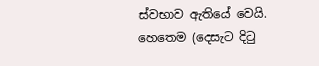ස්වභාව ඇතියේ වෙයි. හෙතෙම (දෙසැට දිටු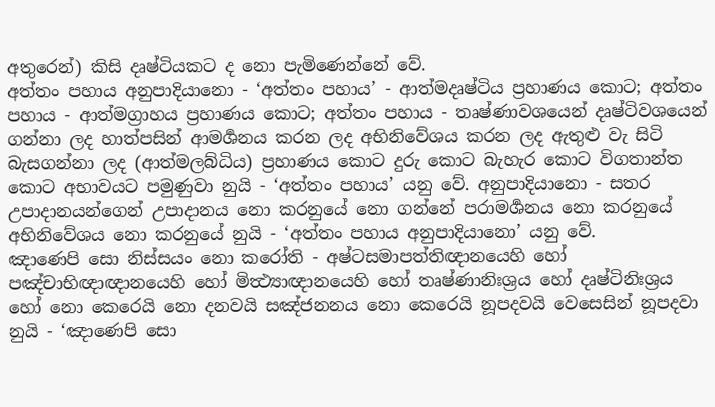අතුරෙන්) කිසි දෘෂ්ටියකට ද නො පැමිණෙන්නේ වේ.
අත්තං පහාය අනුපාදියානො - ‘අත්තං පහාය’ - ආත්මදෘෂ්ටිය ප්‍රහාණය කොට; අත්තං පහාය - ආත්මග්‍රාහය ප්‍රහාණය කොට; අත්තං පහාය - තෘෂ්ණාවශයෙන් දෘෂ්ටිවශයෙන් ගන්නා ලද හාත්පසින් ආමර්‍ශනය කරන ලද අභිනිවේශය කරන ලද ඇතුළු වැ සිටි බැසගන්නා ලද (ආත්මලබ්ධිය) ප්‍රහාණය කොට දුරු කොට බැහැර කොට විගතාන්ත කොට අභාවයට පමුණුවා නුයි - ‘අත්තං පහාය’ යනු වේ. අනුපාදියානො - සතර උපාදානයන්ගෙන් උපාදානය නො කරනුයේ නො ගන්නේ පරාමර්‍ශනය නො කරනුයේ අභිනිවේශය නො කරනුයේ නුයි - ‘අත්තං පහාය අනුපාදියානො’ යනු වේ.
ඤාණෙපි සො නිස්සයං නො කරෝති - අෂ්ටසමාපත්තිඥානයෙහි හෝ පඤ්චාභිඥාඥානයෙහි හෝ මිත්‍ථ්‍යාඥානයෙහි හෝ තෘෂ්ණානිඃශ්‍රය හෝ දෘෂ්ටිනිඃශ්‍රය හෝ නො කෙරෙයි නො දනවයි සඤ්ජනනය නො කෙරෙයි නූපදවයි වෙසෙසින් නූපදවා නුයි - ‘ඤාණෙපි සො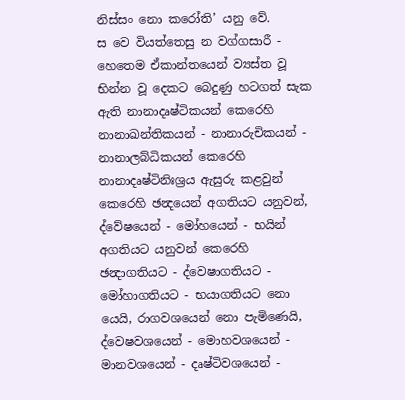නිස්සං නො කරෝති’ යනු වේ.
ස වෙ වියත්තෙසු න වග්ගසාරී - හෙතෙම ඒකාන්තයෙන් ව්‍යස්ත වූ භින්න වූ දෙකට බෙදුණු හටගත් සැක ඇති නානාදෘෂ්ටිකයන් කෙරෙහි නානාඛන්තිකයන් - නානාරුචිකයන් - නානාලබ්ධිකයන් කෙරෙහි නානාදෘෂ්ටිනිඃශ්‍රය ඇසුරු කළවුන් කෙරෙහි ඡන්‍දයෙන් අගතියට යනුවන්, ද්වේෂයෙන් - මෝහයෙන් - භයින් අගතියට යනුවන් කෙරෙහි ඡන්‍දාගතියට - ද්වෙෂාගතියට - මෝහාගතියට - භයාගතියට නො යෙයි, රාගවශයෙන් නො පැමිණෙයි, ද්වෙෂවශයෙන් - මොහවශයෙන් - මානවශයෙන් - දෘෂ්ටිවශයෙන් -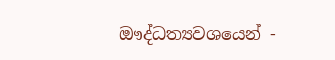ඖද්ධත්‍යවශයෙන් -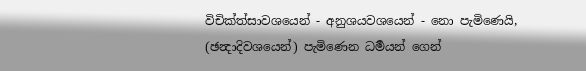විචික්ත්සාවශයෙන් - අනුශයවශයෙන් - නො පැමිණෙයි, (ඡන්‍දාදිවශයෙන්) පැමිණෙන ධර්‍මයන් ගෙන්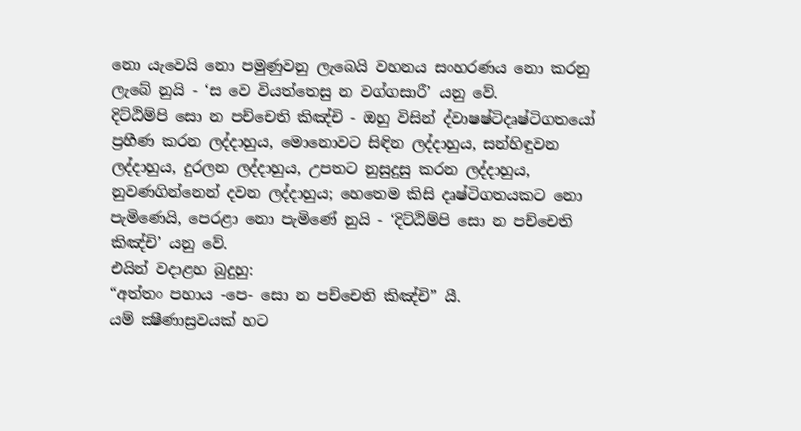නො යැවෙයි නො පමුණුවනු ලැබෙයි වහනය සංහරණය නො කරනු ලැබේ නුයි - ‘ස වෙ වියත්තෙසු න වග්ගසාරී’ යනු වේ.
දිට්ඨිම්පි සො න පච්චෙති කිඤ්චි - ඔහු විසින් ද්වාෂෂ්ටිදෘෂ්ටිගතයෝ ප්‍රහීණ කරන ලද්දාහුය, මොනොවට සිඳින ලද්දාහුය, සන්හිඳුවන ලද්දාහුය, දුරලන ලද්දාහුය, උපතට නුසුදුසු කරන ලද්දාහුය, නුවණගින්නෙන් දවන ලද්දාහුය; හෙතෙම කිසි දෘෂ්ටිගතයකට නො පැමිණෙයි, පෙරළා නො පැමිණේ නුයි - ‘දිට්ඨිම්පි සො න පච්චෙති කිඤ්චි’ යනු වේ.
එයින් වදාළහ බුදුහු:
“අත්තං පහාය -පෙ- සො න පච්චෙති කිඤ්චි” යී.
යම් ක්‍ෂීණාස්‍රවයක් හට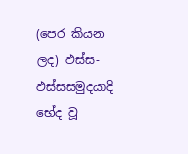(පෙර කියන ලද) ඵස්ස-ඵස්සසමුදයාදි භේද වූ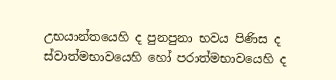උභයාන්තයෙහි ද පුනපුනා භවය පිණිස ද ස්වාත්මභාවයෙහි හෝ පරාත්මභාවයෙහි ද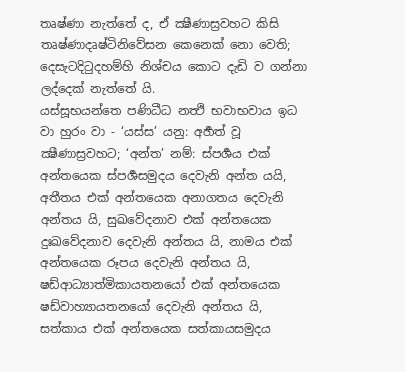තෘෂ්ණා නැත්තේ ද, ඒ ක්‍ෂීණාස්‍රවහට කිසි තෘෂ්ණාදෘෂ්ටිනිවේසන කෙනෙක් නො වෙති; දෙසැටදිටුදහම්හි නිශ්චය කොට දැඩි ව ගන්නා ලද්දෙක් නැත්තේ යි.
යස්සූභයන්තෙ පණිධීධ නත්‍ථි භවාභවාය ඉධ වා හුරං වා - ‘යස්ස’ යනු: අර්‍හත් වූ ක්‍ෂීණාස්‍රවහට; ‘අන්ත’ නම්: ස්පර්‍ශය එක් අන්තයෙක ස්පර්‍ශසමුදය දෙවැනි අන්ත යයි, අතීතය එක් අන්තයෙක අනාගතය දෙවැනි අන්තය යි, සුඛවේදනාව එක් අන්තයෙක දුඃඛවේදනාව දෙවැනි අන්තය යි, නාමය එක් අන්තයෙක රූපය දෙවැනි අන්තය යි, ෂඩ්ආධ්‍යාත්මිකායතනයෝ එක් අන්තයෙක ෂඩ්වාහ්‍යායතනයෝ දෙවැනි අන්තය යි, සත්කාය එක් අන්තයෙක සත්කායසමුදය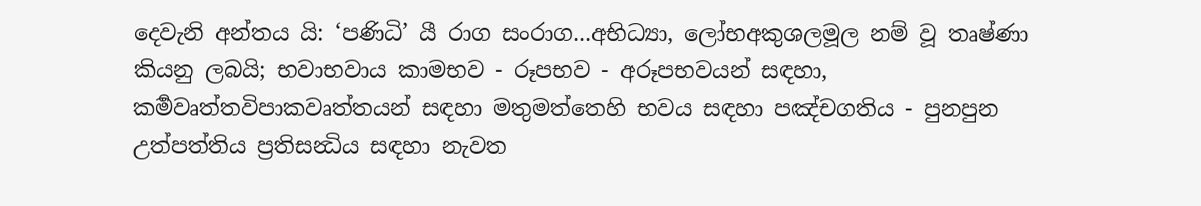දෙවැනි අන්තය යි: ‘පණිධි’ යී රාග සංරාග...අභිධ්‍යා, ලෝභඅකුශලමූල නම් වූ තෘෂ්ණා කියනු ලබයි; භවාභවාය කාමභව - රූපභව - අරූපභවයන් සඳහා, කර්‍මවෘත්තවිපාකවෘත්තයන් සඳහා මතුමත්තෙහි භවය සඳහා පඤ්චගතිය - පුනපුන උත්පත්තිය ප්‍රතිසන්‍ධිය සඳහා නැවත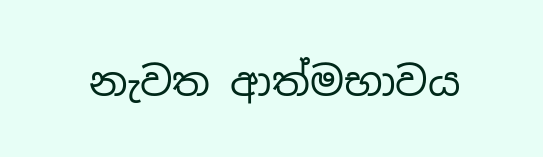නැවත ආත්මභාවය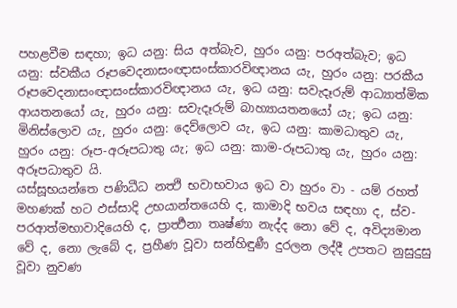පහළවීම සඳහා; ඉධ යනු: සිය අත්බැව, හුරං යනු: පරඅත්බැව; ඉධ යනු: ස්වකීය රූපවෙදනාසංඥාසංස්කාරවිඥානය යැ, හුරං යනු: පරකීය රූපවෙදනාසංඥාසංස්කාරවිඥානය යැ, ඉධ යනු: සවැදෑරුම් ආධ්‍යාත්මික ආයතනයෝ යැ, හුරං යනු: සවැදෑරුම් බාහ්‍යායතනයෝ යැ; ඉධ යනු: මිනිස්ලොව යැ, හුරං යනු: දෙව්ලොව යැ, ඉධ යනු: කාමධාතුව යැ, හුරං යනු: රූප-අරූපධාතු යැ; ඉධ යනු: කාම-රූපධාතු යැ, හුරං යනු: අරූපධාතුව යි.
යස්සූභයන්තෙ පණිධීධ නත්‍ථි භවාභවාය ඉධ වා හුරං වා - යම් රහත් මහණක් හට ඵස්සාදි උභයාන්තයෙහි ද, කාමාදි භවය සඳහා ද, ස්ව-පරආත්මභාවාදියෙහි ද, ප්‍රාර්‍ත්‍ථනා තෘෂ්ණා නැද්ද නො වේ ද, අවිද්‍යමාන වේ ද, නො ලැබේ ද, ප්‍රහීණ වූවා සන්හිඳුණී දුරලන ලද්දී උපතට නුසුදුසු වූවා නුවණ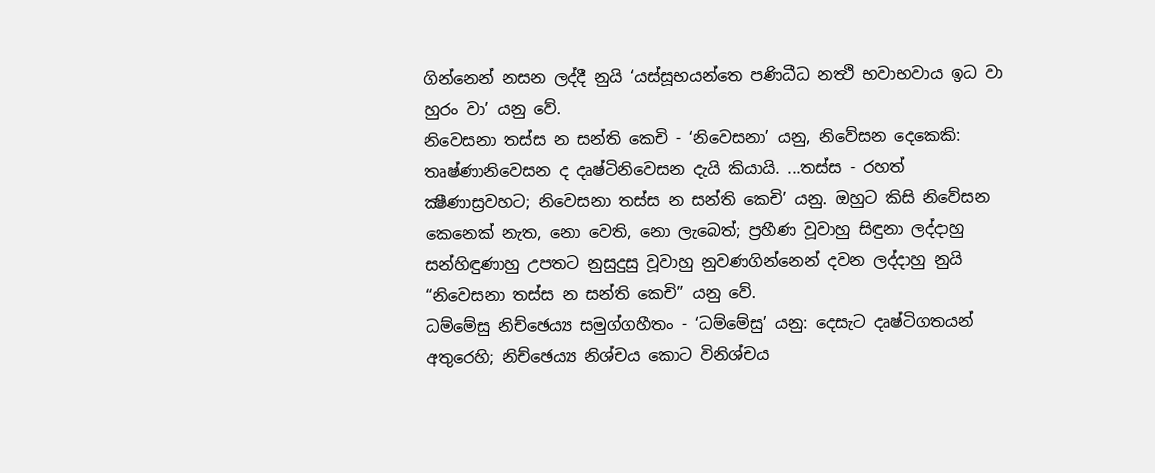ගින්නෙන් නසන ලද්දී නුයි ‘යස්සූභයන්තෙ පණිධීධ නත්‍ථි භවාභවාය ඉධ වා හුරං වා’ යනු වේ.
නිවෙසනා තස්ස න සන්ති කෙචි - ‘නිවෙසනා’ යනු, නිවේසන දෙකෙකි: තෘෂ්ණානිවෙසන ද දෘෂ්ටිනිවෙසන දැයි කියායි. ...තස්ස - රහත් ක්‍ෂීණාස්‍රවහට; නිවෙසනා තස්ස න සන්ති කෙචි’ යනු. ඔහුට කිසි නිවේසන කෙනෙක් නැත, නො වෙති, නො ලැබෙත්; ප්‍රහීණ වූවාහු සිඳුනා ලද්දාහු සන්හිඳුණාහු උපතට නුසුදුසු වූවාහු නුවණගින්නෙන් දවන ලද්දාහු නුයි “නිවෙසනා තස්ස න සන්ති කෙචි” යනු වේ.
ධම්මේසු නිච්ඡෙය්‍ය සමුග්ගහීතං - ‘ධම්මේසු’ යනු: දෙසැට දෘෂ්ටිගතයන් අතුරෙහි; නිච්ඡෙය්‍ය නිශ්චය කොට විනිශ්චය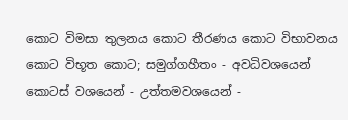කොට විමසා තුලනය කොට තීරණය කොට විභාවනය කොට විභූත කොට; සමුග්ගහීතං - අවධිවශයෙන් කොටස් වශයෙන් - උත්තමවශයෙන් -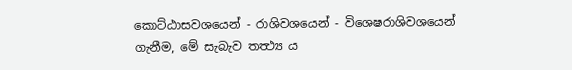කොට්ඨාසවශයෙන් - රාශිවශයෙන් - විශෙෂරාශිවශයෙන් ගැනීම, මේ සැබැව තත්‍ථ්‍ය ය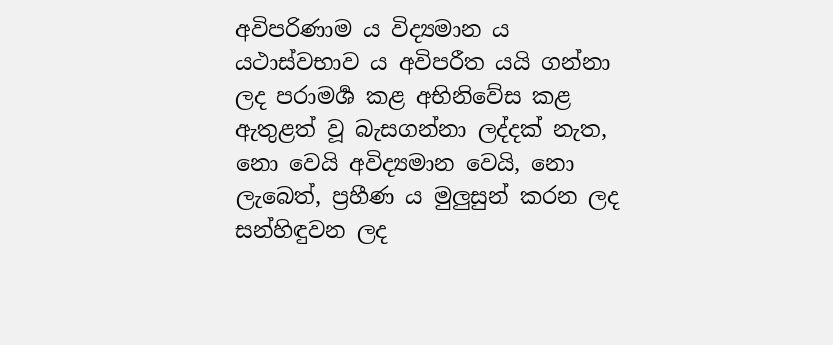අවිපරිණාම ය විද්‍යමාන ය යථාස්වභාව ය අවිපරීත යයි ගන්නා ලද පරාමර්‍ශ කළ අභිනිවේස කළ ඇතුළත් වූ බැසගන්නා ලද්දක් නැත, නො වෙයි අවිද්‍යමාන වෙයි, නො ලැබෙත්, ප්‍රහීණ ය මුලුසුන් කරන ලද සන්හිඳුවන ලද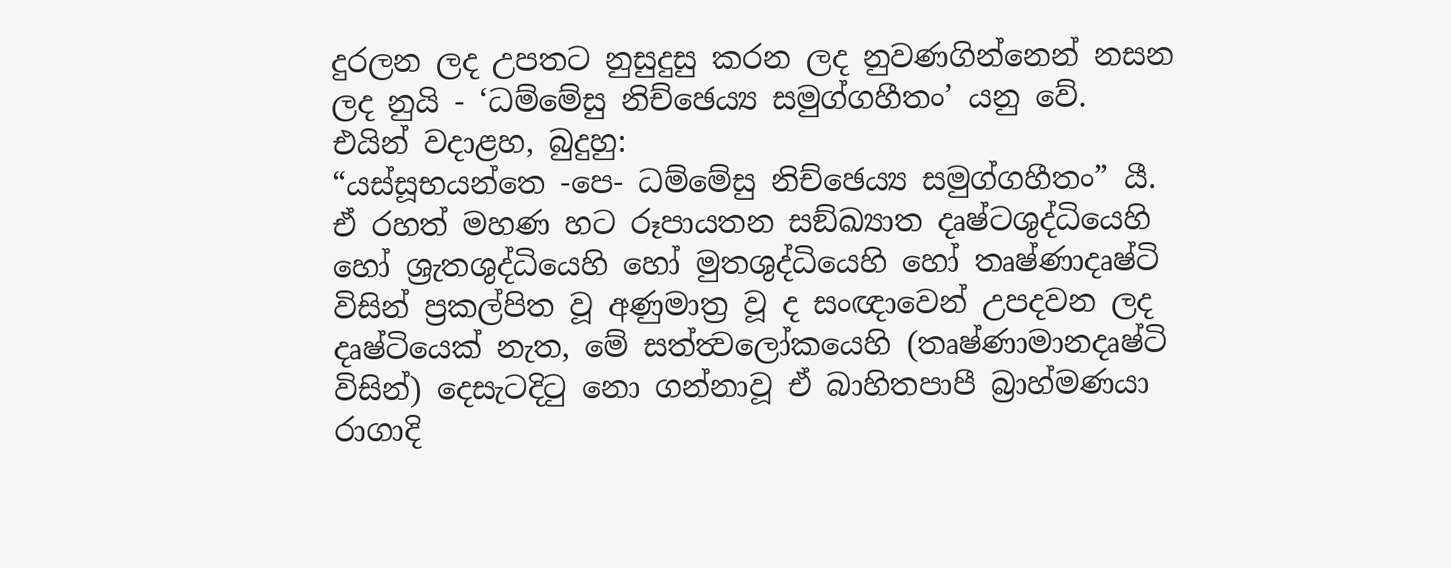දුරලන ලද උපතට නුසුදුසු කරන ලද නුවණගින්නෙන් නසන ලද නුයි - ‘ධම්මේසු නිච්ඡෙය්‍ය සමුග්ගහීතං’ යනු වේ.
එයින් වදාළහ, බුදුහු:
“යස්සූභයන්තෙ -පෙ- ධම්මේසු නිච්ඡෙය්‍ය සමුග්ගහීතං” යී.
ඒ රහත් මහණ හට රූපායතන සඞ්ඛ්‍යාත දෘෂ්ටශුද්ධියෙහි හෝ ශ්‍රැතශුද්ධියෙහි හෝ මුතශුද්ධියෙහි හෝ තෘෂ්ණාදෘෂ්ටි විසින් ප්‍රකල්පිත වූ අණුමාත්‍ර වූ ද සංඥාවෙන් උපදවන ලද දෘෂ්ටියෙක් නැත, මේ සත්ත්‍වලෝකයෙහි (තෘෂ්ණාමානදෘෂ්ටි විසින්) දෙසැටදිටු නො ගන්නාවූ ඒ බාහිතපාපී බ්‍රාහ්මණයා රාගාදි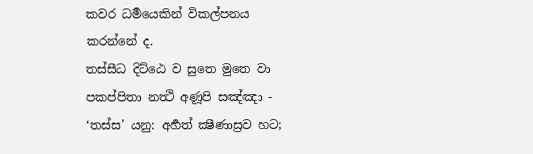කවර ධර්‍මයෙකින් විකල්පනය කරන්නේ ද.
තස්සීධ දිට්ඨෙ ව සුතෙ මුතෙ වා පකප්පිතා නත්‍ථි අණූපි සඤ්ඤා - ‘තස්ස’ යනු: අර්‍හත් ක්‍ෂීණාස්‍රව හට;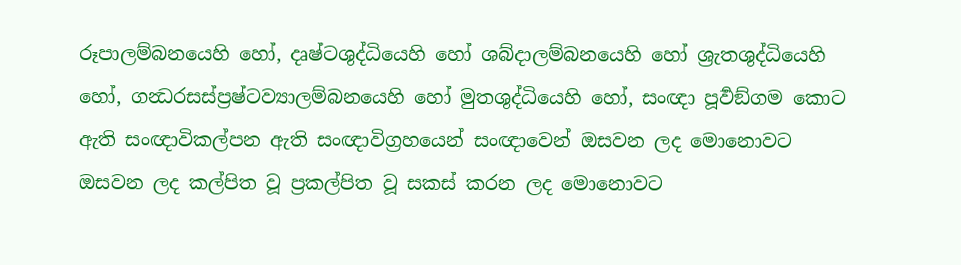රූපාලම්බනයෙහි හෝ, දෘෂ්ටශුද්ධියෙහි හෝ ශබ්දාලම්බනයෙහි හෝ ශ්‍රැතශුද්ධියෙහි හෝ, ගන්‍ධරසස්ප්‍රෂ්ටව්‍යාලම්බනයෙහි හෝ මුතශුද්ධියෙහි හෝ, සංඥා පූර්‍වඞ්ගම කොට ඇති සංඥාවිකල්පන ඇති සංඥාවිග්‍රහයෙන් සංඥාවෙන් ඔසවන ලද මොනොවට ඔසවන ලද කල්පිත වූ ප්‍රකල්පිත වූ සකස් කරන ලද මොනොවට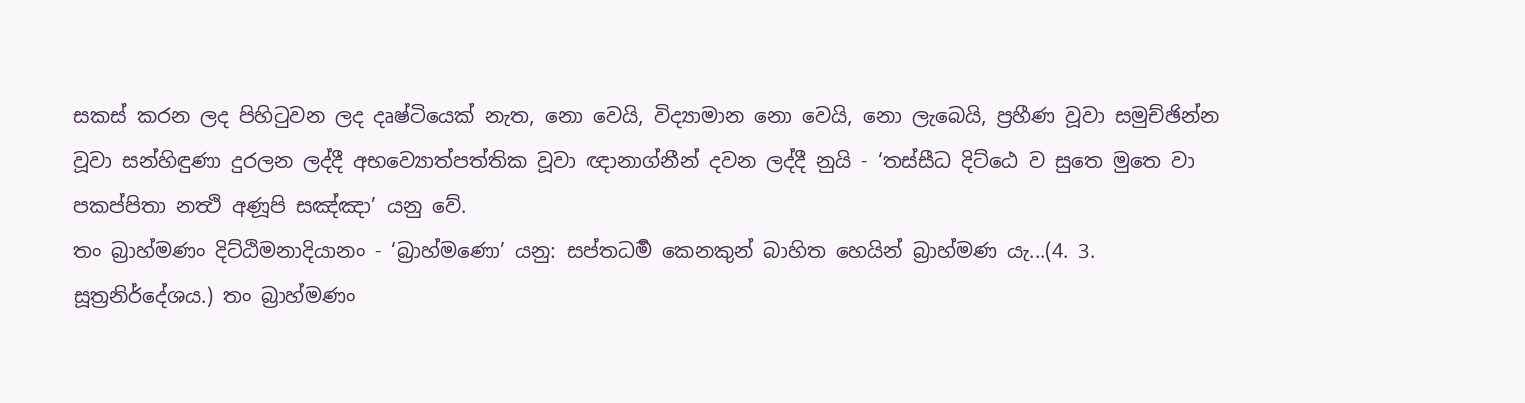සකස් කරන ලද පිහිටුවන ලද දෘෂ්ටියෙක් නැත, නො වෙයි, විද්‍යාමාන නො වෙයි, නො ලැබෙයි, ප්‍රහීණ වූවා සමුච්ඡින්න වූවා සන්හිඳුණා දුරලන ලද්දී අභව්‍යොත්පත්තික වූවා ඥානාග්නීන් දවන ලද්දී නුයි - ‘තස්සීධ දිට්ඨෙ ව සුතෙ මුතෙ වා පකප්පිතා නත්‍ථි අණූපි සඤ්ඤා’ යනු වේ.
තං බ්‍රාහ්මණං දිට්ඨිමනාදියානං - ‘බ්‍රාහ්මණො’ යනු: සප්තධර්‍ම කෙනකුන් බාහිත හෙයින් බ්‍රාහ්මණ යැ...(4. 3. සූත්‍රනිර්දේශය.) තං බ්‍රාහ්මණං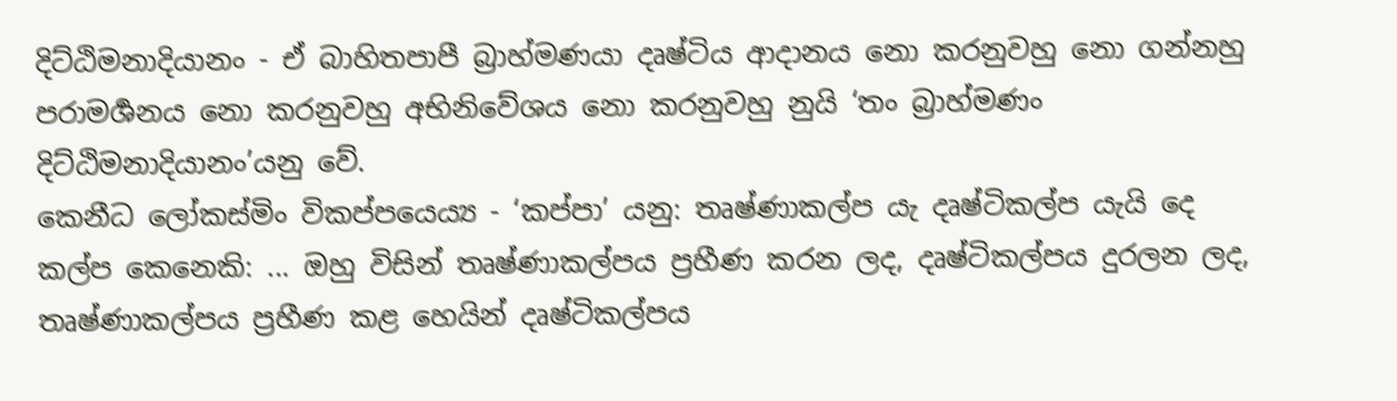දිට්ඨිමනාදියානං - ඒ බාහිතපාපී බ්‍රාහ්මණයා දෘෂ්ටිය ආදානය නො කරනුවහු නො ගන්නහු පරාමර්‍ශනය නො කරනුවහු අභිනිවේශය නො කරනුවහු නුයි ‘තං බ්‍රාහ්මණං දිට්ඨිමනාදියානං’යනු වේ.
කෙනීධ ලෝකස්මිං විකප්පයෙය්‍ය - ‘කප්පා’ යනු: තෘෂ්ණාකල්ප යැ දෘෂ්ටිකල්ප යැයි දෙ කල්ප කෙනෙකි: ... ඔහු විසින් තෘෂ්ණාකල්පය ප්‍රහීණ කරන ලද, දෘෂ්ටිකල්පය දුරලන ලද, තෘෂ්ණාකල්පය ප්‍රහීණ කළ හෙයින් දෘෂ්ටිකල්පය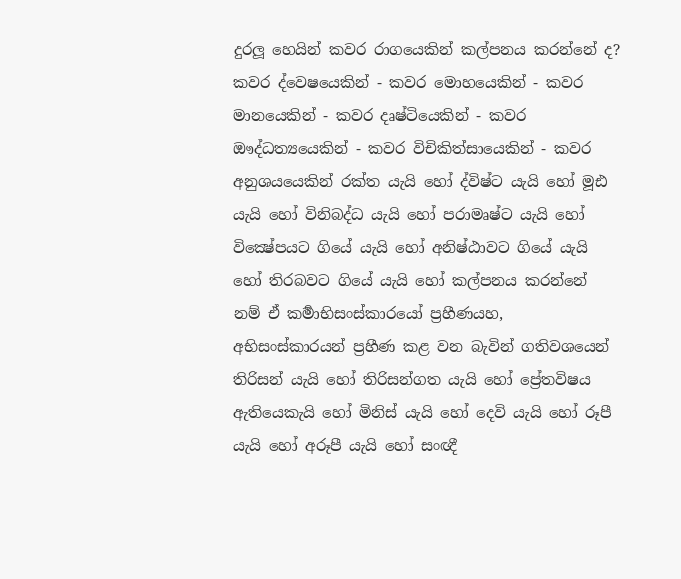දුරලූ හෙයින් කවර රාගයෙකින් කල්පනය කරන්නේ ද? කවර ද්වෙෂයෙකින් - කවර මොහයෙකින් - කවර මානයෙකින් - කවර දෘෂ්ටියෙකින් - කවර ඖද්ධත්‍යයෙකින් - කවර විචිකිත්සායෙකින් - කවර අනුශයයෙකින් රක්ත යැයි හෝ ද්විෂ්ට යැයි හෝ මූඪ යැයි හෝ විනිබද්ධ යැයි හෝ පරාමෘෂ්ට යැයි හෝ වික්‍ෂේපයට ගියේ යැයි හෝ අනිෂ්ඨාවට ගියේ යැයි හෝ තිරබවට ගියේ යැයි හෝ කල්පනය කරන්නේ නම් ඒ කර්‍මාභිසංස්කාරයෝ ප්‍රහීණයහ, අභිසංස්කාරයන් ප්‍රහීණ කළ වන බැවින් ගතිවශයෙන් තිරිසන් යැයි හෝ තිරිසන්ගත යැයි හෝ ප්‍රේතවිෂය ඇතියෙකැයි හෝ මිනිස් යැයි හෝ දෙවි යැයි හෝ රූපී යැයි හෝ අරූපී යැයි හෝ සංඥී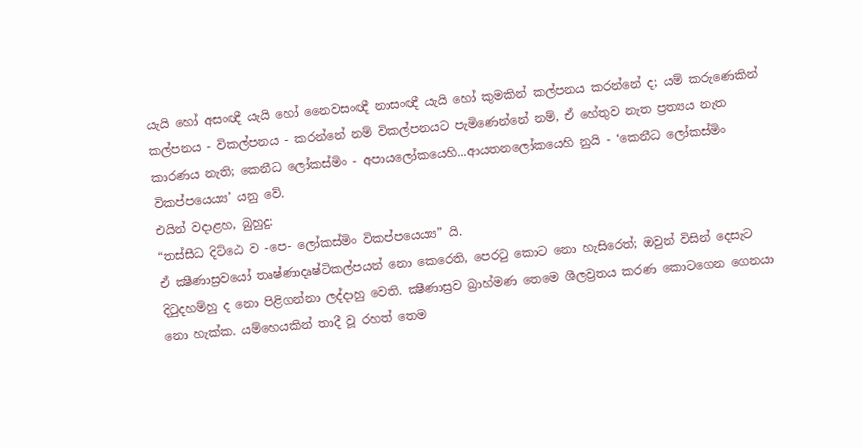යැයි හෝ අසංඥී යැයි හෝ නෛවසංඥී නාසංඥී යැයි හෝ කුමකින් කල්පනය කරන්නේ ද; යම් කරුණෙකින් කල්පනය - විකල්පනය - කරන්නේ නම් විකල්පනයට පැමිණෙන්නේ නම්, ඒ හේතුව නැත ප්‍රත්‍යය නැත කාරණය නැති; කෙනීධ ලෝකස්මිං - අපායලෝකයෙහි...ආයතනලෝකයෙහි නුයි - ‘කෙනීධ ලෝකස්මිං විකප්පයෙය්‍ය’ යනු වේ.
එයින් වදාළහ, බුහුදු:
“තස්සීධ දිට්ඨෙ ව -පෙ- ලෝකස්මිං විකප්පයෙය්‍ය” යි.
ඒ ක්‍ෂීණාස්‍රවයෝ තෘෂ්ණාදෘෂ්ටිකල්පයන් නො කෙරෙති, පෙරටු කොට නො හැසිරෙත්; ඔවුන් විසින් දෙසැට දිටුදහම්හු ද නො පිළිගන්නා ලද්දාහු වෙති. ක්‍ෂීණාස්‍රව බ්‍රාහ්මණ තෙමෙ ශීලව්‍රතය කරණ කොටගෙන ගෙනයා නො හැක්ක. යම්හෙයකින් තාදී වූ රහත් තෙම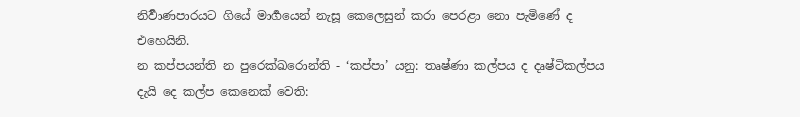නිර්‍වාණපාරයට ගියේ මාර්‍ගයෙන් නැසූ කෙලෙසුන් කරා පෙරළා නො පැමිණේ ද එහෙයිනි.
න කප්පයන්ති න පුරෙක්ඛරොන්ති - ‘කප්පා’ යනු: තෘෂ්ණා කල්පය ද දෘෂ්ටිකල්පය දැයි දෙ කල්ප කෙනෙක් වෙති: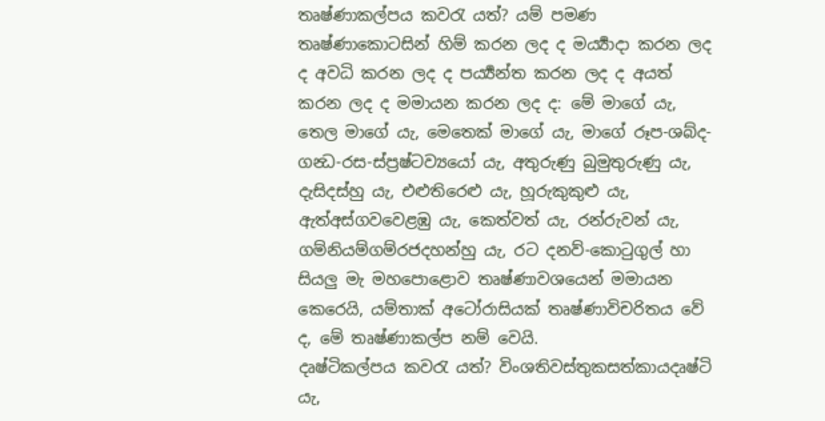තෘෂ්ණාකල්පය කවරැ යත්? යම් පමණ තෘෂ්ණාකොටසින් හිම් කරන ලද ද මර්‍ය්‍යාදා කරන ලද ද අවධි කරන ලද ද පර්‍ය්‍යන්ත කරන ලද ද අයත් කරන ලද ද මමායන කරන ලද ද: මේ මාගේ යැ, තෙල මාගේ යැ, මෙතෙක් මාගේ යැ, මාගේ රූප-ශබ්ද-ගන්‍ධ-රස-ස්ප්‍රෂ්ටව්‍යයෝ යැ, අතුරුණු බුමුතුරුණු යැ, දැසිදස්හු යැ, එළුතිරෙළු යැ, හූරුකුකුළු යැ, ඇත්අස්ගවවෙළඹු යැ, කෙත්වත් යැ, රන්රුවන් යැ, ගම්නියම්ගම්රජදහන්හු යැ, රට දනව්-කොටුගුල් හා සියලු මැ මහපොළොව තෘෂ්ණාවශයෙන් මමායන කෙරෙයි, යම්තාක් අටෝරාසියක් තෘෂ්ණාවිචරිතය වේ ද, මේ තෘෂ්ණාකල්ප නම් වෙයි.
දෘෂ්ටිකල්පය කවරැ යත්? විංශතිවස්තුකසත්කායදෘෂ්ටි යැ,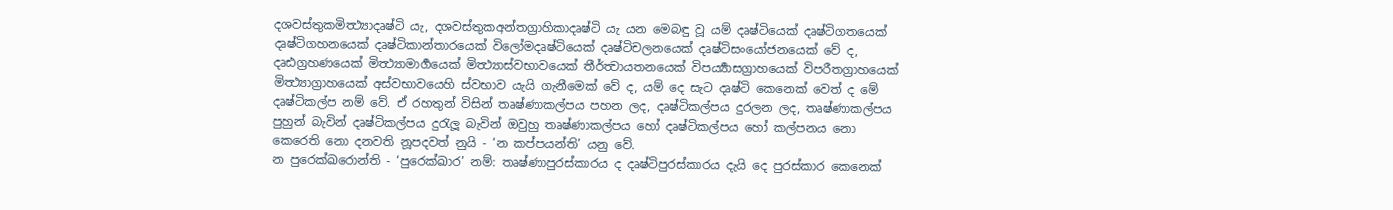දශවස්තුකමිත්‍ථ්‍යාදෘෂ්ටි යැ, දශවස්තුකඅන්තග්‍රාහිකාදෘෂ්ටි යැ යන මෙබඳු වූ යම් දෘෂ්ටියෙක් දෘෂ්ටිගතයෙක් දෘෂ්ටිගහනයෙක් දෘෂ්ටිකාන්තාරයෙක් විලෝමදෘෂ්ටියෙක් දෘෂ්ටිචලනයෙක් දෘෂ්ටිසංයෝජනයෙක් වේ ද, දෘඪග්‍රහණයෙක් මිත්‍ථ්‍යාමාර්‍ගයෙක් මිත්‍ථ්‍යාස්වභාවයෙක් තීර්ත්‍වායතනයෙක් විපර්‍ය්‍යාසග්‍රාහයෙක් විපරීතග්‍රාහයෙක් මිත්‍ථ්‍යාග්‍රාහයෙක් අස්වභාවයෙහි ස්වභාව යැයි ගැනීමෙක් වේ ද, යම් දෙ සැට දෘෂ්ටි කෙනෙක් වෙත් ද මේ දෘෂ්ටිකල්ප නම් වේ. ඒ රහතුන් විසින් තෘෂ්ණාකල්පය පහන ලද, දෘෂ්ටිකල්පය දුරලන ලද, තෘෂ්ණාකල්පය පුහුන් බැවින් දෘෂ්ටිකල්පය දුරැලූ බැවින් ඔවුහු තෘෂ්ණාකල්පය හෝ දෘෂ්ටිකල්පය හෝ කල්පනය නො කෙරෙති නො දනවති නූපදවත් නුයි - ‘න කප්පයන්ති’ යනු වේ.
න පුරෙක්ඛරොන්ති - ‘පුරෙක්ඛාර’ නම්: තෘෂ්ණාපුරස්කාරය ද දෘෂ්ටිපුරස්කාරය දැයි දෙ පුරස්කාර කෙනෙක්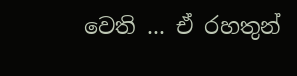වෙති ... ඒ රහතුන්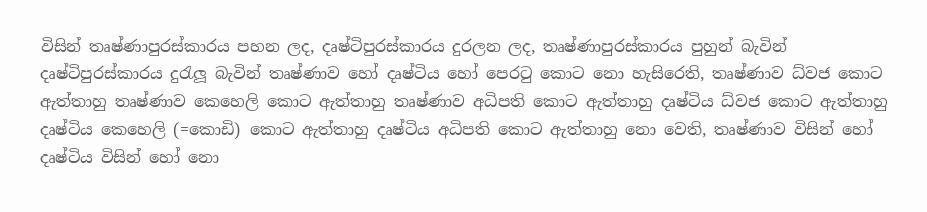විසින් තෘෂ්ණාපුරස්කාරය පහන ලද, දෘෂ්ටිපුරස්කාරය දුරලන ලද, තෘෂ්ණාපුරස්කාරය පුහුන් බැවින් දෘෂ්ටිපුරස්කාරය දුරැලූ බැවින් තෘෂ්ණාව හෝ දෘෂ්ටිය හෝ පෙරටු කොට නො හැසිරෙති, තෘෂ්ණාව ධ්වජ කොට ඇත්තාහු තෘෂ්ණාව කෙහෙලි කොට ඇත්තාහු තෘෂ්ණාව අධිපති කොට ඇත්තාහු දෘෂ්ටිය ධ්වජ කොට ඇත්තාහු දෘෂ්ටිය කෙහෙලි (=කොඩි) කොට ඇත්තාහු දෘෂ්ටිය අධිපති කොට ඇත්තාහු නො වෙති, තෘෂ්ණාව විසින් හෝ දෘෂ්ටිය විසින් හෝ නො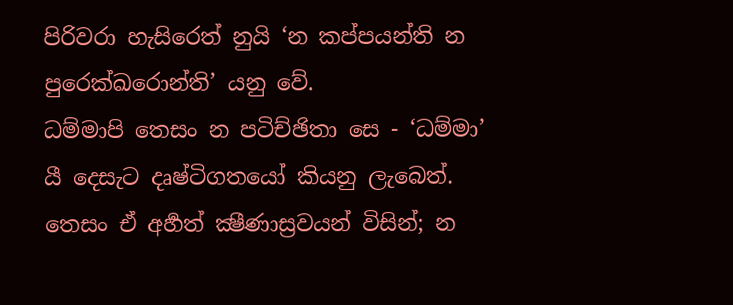පිරිවරා හැසිරෙත් නුයි ‘න කප්පයන්ති න පුරෙක්ඛරොන්ති’ යනු වේ.
ධම්මාපි තෙසං න පටිච්ඡිතා සෙ - ‘ධම්මා’ යී දෙසැට දෘෂ්ටිගතයෝ කියනු ලැබෙත්. තෙසං ඒ අර්‍හත් ක්‍ෂීණාස්‍රවයන් විසින්; න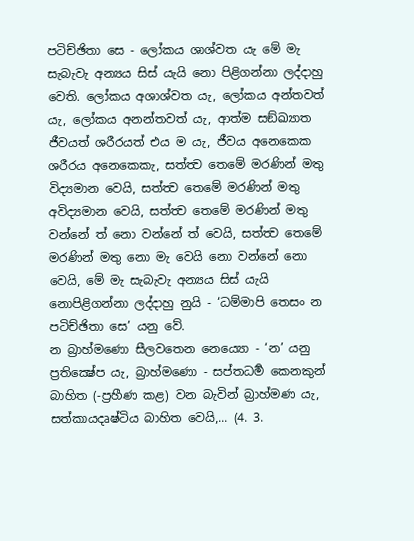පටිච්ඡිතා සෙ - ලෝකය ශාශ්වත යැ මේ මැ සැබැවැ අන්‍යය සිස් යැයි නො පිළිගන්නා ලද්දාහු වෙති. ලෝකය අශාශ්වත යැ, ලෝකය අන්තවත් යැ, ලෝකය අනන්තවත් යැ, ආත්ම සඞ්ඛ්‍යාත ජීවයත් ශරීරයත් එය ම යැ, ජීවය අනෙකෙක ශරීරය අනෙකෙකැ, සත්ත්‍ව තෙමේ මරණින් මතු විද්‍යමාන වෙයි, සත්ත්‍ව තෙමේ මරණින් මතු අවිද්‍යමාන වෙයි, සත්ත්‍ව තෙමේ මරණින් මතු වන්නේ ත් නො වන්නේ ත් වෙයි, සත්ත්‍ව තෙමේ මරණින් මතු නො මැ වෙයි නො වන්නේ නො වෙයි, මේ මැ සැබැවැ අන්‍යය සිස් යැයි නොපිළිගන්නා ලද්දාහු නුයි - ‘ධම්මාපි තෙසං න පටිච්ඡිතා සෙ’ යනු වේ.
න බ්‍රාහ්මණො සීලවතෙන නෙය්‍යො - ‘න’ යනු ප්‍රතික්‍ෂේප යැ, බ්‍රාහ්මණො - සප්තධර්‍ම කෙනකුන් බාහිත (-ප්‍රහීණ කළ) වන බැවින් බ්‍රාහ්මණ යැ, සත්කායදෘෂ්ටිය බාහිත වෙයි,... (4. 3.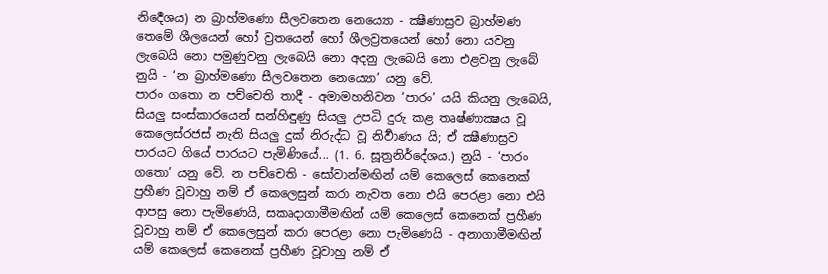නිර්‍දෙශය) න බ්‍රාහ්මණො සීලවතෙන නෙය්‍යො - ක්‍ෂීණාස්‍රව බ්‍රාහ්මණ තෙමේ ශීලයෙන් හෝ ව්‍රතයෙන් හෝ ශීලව්‍රතයෙන් හෝ නො යවනු ලැබෙයි නො පමුණුවනු ලැබෙයි නො අදනු ලැබෙයි නො එළවනු ලැබේ නුයි - ‘න බ්‍රාහ්මණො සීලවතෙන නෙය්‍යො’ යනු වේ.
පාරං ගතො න පච්චෙති තාදී - අමාමහනිවන ‘පාරං’ යයි කියනු ලැබෙයි, සියලු සංස්කාරයෙන් සන්හිඳුණු සියලු උපධි දුරු කළ තෘෂ්ණාක්‍ෂය වූ කෙලෙස්රජස් නැති සියලු දුක් නිරුද්ධ වූ නිර්‍වාණය යි; ඒ ක්‍ෂීණාස්‍රව පාරයට ගියේ පාරයට පැමිණියේ... (1. 6. සූත්‍රනිර්දේශය.) නුයි - ‘පාරං ගතො’ යනු වේ. න පච්චෙති - සෝවාන්මඟින් යම් කෙලෙස් කෙනෙක් ප්‍රහීණ වූවාහු නම් ඒ කෙලෙසුන් කරා නැවත නො එයි පෙරළා නො එයි ආපසු නො පැමිණෙයි, සකෘදාගාමීමඟින් යම් කෙලෙස් කෙනෙක් ප්‍රහීණ වූවාහු නම් ඒ කෙලෙසුන් කරා පෙරළා නො පැමිණෙයි - අනාගාමීමඟින් යම් කෙලෙස් කෙනෙක් ප්‍රහීණ වූවාහු නම් ඒ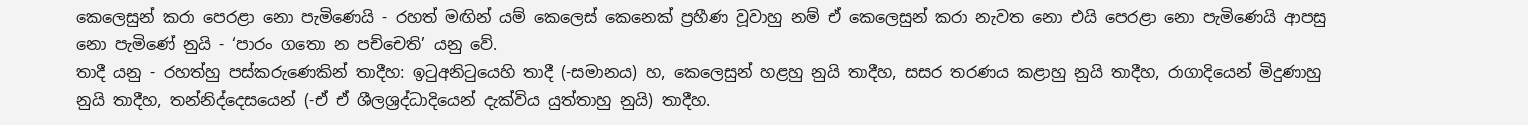කෙලෙසුන් කරා පෙරළා නො පැමිණෙයි - රහත් මඟින් යම් කෙලෙස් කෙනෙක් ප්‍රහීණ වූවාහු නම් ඒ කෙලෙසුන් කරා නැවත නො එයි පෙරළා නො පැමිණෙයි ආපසු නො පැමිණේ නුයි - ‘පාරං ගතො න පච්චෙති’ යනු වේ.
තාදී යනු - රහත්හු පස්කරුණෙකින් තාදීහ: ඉටුඅනිටුයෙහි තාදී (-සමානය) හ, කෙලෙසුන් හළහු නුයි තාදීහ, සසර තරණය කළාහු නුයි තාදීහ, රාගාදියෙන් මිදුණාහු නුයි තාදීහ, තන්නිද්දෙසයෙන් (-ඒ ඒ ශීලශ්‍රද්ධාදියෙන් දැක්විය යුත්තාහු නුයි) තාදීහ.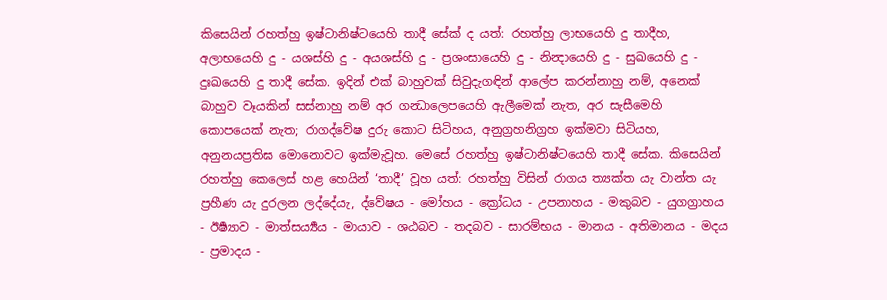කිසෙයින් රහත්හු ඉෂ්ටානිෂ්ටයෙහි තාදී සේක් ද යත්: රහත්හු ලාභයෙහි දු තාදීහ, අලාභයෙහි දු - යශස්හි දු - අයශස්හි දු - ප්‍රශංසායෙහි දු - නින්‍දායෙහි දු - සුඛයෙහි දු - දුඃඛයෙහි දු තාදී සේක. ඉදින් එක් බාහුවක් සිවුදැගඳින් ආලේප කරන්නාහු නම්, අනෙක් බාහුව වෑයකින් සස්නාහු නම් අර ගන්‍ධාලෙපයෙහි ඇලීමෙක් නැත, අර සැසීමෙහි කොපයෙක් නැත; රාගද්වේෂ දුරු කොට සිටිහය, අනුග්‍රහනිග්‍රහ ඉක්මවා සිටියහ, අනුනයප්‍රතිඝ මොනොවට ඉක්මැවූහ. මෙසේ රහත්හු ඉෂ්ටානිෂ්ටයෙහි තාදී සේක. කිසෙයින් රහත්හු කෙලෙස් හළ හෙයින් ‘තාදී’ වූහ යත්: රහත්හු විසින් රාගය ත්‍යක්ත යැ වාන්ත යැ ප්‍රහීණ යැ දුරලන ලද්දේයැ, ද්වේෂය - මෝහය - ක්‍රෝධය - උපනාහය - මකුබව - යුගග්‍රාහය - ඊර්‍ෂ්‍යාව - මාත්සර්‍ය්‍යය - මායාව - ශඨබව - තදබව - සාරම්භය - මානය - අතිමානය - මදය - ප්‍රමාදය -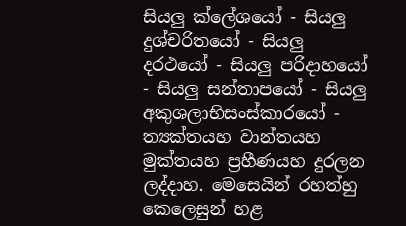සියලු ක්ලේශයෝ - සියලු දුශ්චරිතයෝ - සියලු දරථයෝ - සියලු පරිදාහයෝ - සියලු සන්තාපයෝ - සියලු අකුශලාභිසංස්කාරයෝ - ත්‍යක්තයහ වාන්තයහ මුක්තයහ ප්‍රහීණයහ දුරලන ලද්දාහ. මෙසෙයින් රහත්හු කෙලෙසුන් හළ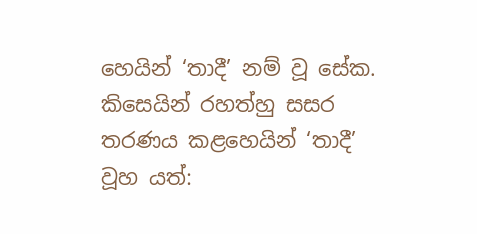හෙයින් ‘තාදී’ නම් වූ සේක. කිසෙයින් රහත්හු සසර තරණය කළහෙයින් ‘තාදී’ වූහ යත්: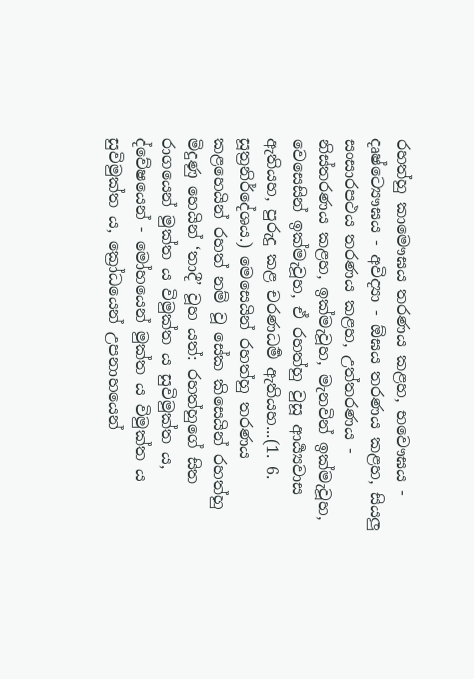රහත්හු කාමෞඝය තරණය කළහ, භවෞඝය - දෘෂ්ට්‍යෞඝය - අවිද්‍යා - ඕඝය තරණය කළහ, සියලු සංසාරපථය තරණය කළහ, උත්තරණය - නිස්තරණය කළහ, ඉක්මැවූහ, මැනවින් ඉක්මැවූහ, වෙසෙසින් ඉක්මැවූහ, ඒ රහත්හු වුසූ ආර්‍ය්‍යවාස ඇතියහ, පුරුදු කළ චරණධර්‍ම ඇතියහ...(1. 6. සූත්‍රනිර්දේශය.) මෙසෙයින් රහත්හු තරණය කළහෙයින් රහත් නම් වූ සේක කිසෙයින් රහත්හු මිදුණු හෙයින් ‘තාදී’ වූහ යත්: රහත්හුගේ සිත රාගයෙන් මුක්ත ය විමුක්ත ය සුවිමුක්ත ය, ද්වේෂයෙන් - මෝහයෙන් මුක්ත ය විමුක්ත ය සුවිමුක්ත ය, ක්‍රෝධයෙන් උපනාහයෙන්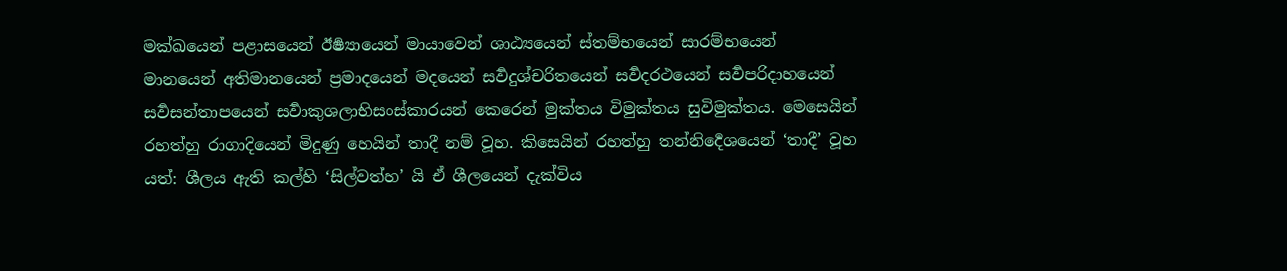මක්ඛයෙන් පළාසයෙන් ඊර්‍ෂ්‍යායෙන් මායාවෙන් ශාඨ්‍යයෙන් ස්තම්භයෙන් සාරම්භයෙන් මානයෙන් අතිමානයෙන් ප්‍රමාදයෙන් මදයෙන් සර්‍වදුශ්චරිතයෙන් සර්‍වදරථයෙන් සර්‍වපරිදාහයෙන් සර්‍වසන්තාපයෙන් සර්‍වාකුශලාභිසංස්කාරයන් කෙරෙන් මුක්තය විමුක්තය සුවිමුක්තය. මෙසෙයින් රහත්හු රාගාදියෙන් මිදුණු හෙයින් තාදී නම් වූහ. කිසෙයින් රහත්හු තන්නිර්‍දෙශයෙන් ‘තාදී’ වූහ යත්: ශීලය ඇති කල්හි ‘සිල්වත්හ’ යි ඒ ශීලයෙන් දැක්විය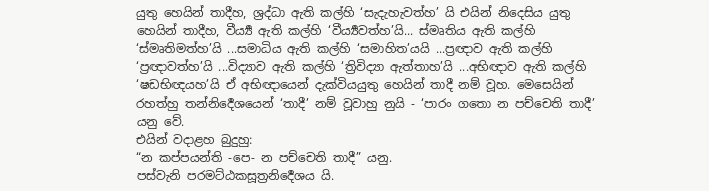යුතු හෙයින් තාදීහ, ශ්‍රද්ධා ඇති කල්හි ‘සැදැහැවත්හ’ යි එයින් නිදෙසිය යුතු හෙයින් තාදීහ, වීර්‍ය්‍ය ඇති කල්හි ‘වීර්‍ය්‍යවත්හ’යි... ස්මෘතිය ඇති කල්හි ‘ස්මෘතිමත්හ’යි ...සමාධිය ඇති කල්හි ‘සමාහිත’යයි ...ප්‍රඥාව ඇති කල්හි ‘ප්‍රඥාවත්හ’යි ...විද්‍යාව ඇති කල්හි ‘ත්‍රිවිද්‍යා ඇත්තාහ’යි ...අභිඥාව ඇති කල්හි ‘ෂඩභිඥයහ’යි ඒ අභිඥායෙන් දැක්වියයුතු හෙයින් තාදී නම් වූහ. මෙසෙයින් රහත්හු තන්නිර්‍දෙශයෙන් ‘තාදී’ නම් වූවාහු නුයි - ‘පාරං ගතො න පච්චෙති තාදී’ යනු වේ.
එයින් වදාළහ බුදුහු:
“න කප්පයන්ති -පෙ- න පච්චෙති තාදී” යනු.
පස්වැනි පරමට්ඨකසූත්‍රනිර්‍දෙශය යි.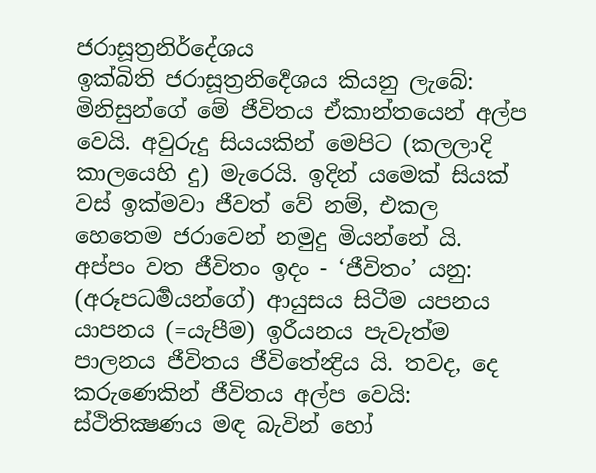ජරාසූත්‍රනිර්දේශය
ඉක්බිති ජරාසූත්‍රනිර්‍දෙශය කියනු ලැබේ:
මිනිසුන්ගේ මේ ජීවිතය ඒකාන්තයෙන් අල්ප වෙයි. අවුරුදු සියයකින් මෙපිට (කලලාදි කාලයෙහි දු) මැරෙයි. ඉදින් යමෙක් සියක් වස් ඉක්මවා ජීවත් වේ නම්, එකල හෙතෙම ජරාවෙන් නමුදු මියන්නේ යි.
අප්පං වත ජීවිතං ඉදං - ‘ජීවිතං’ යනු: (අරූපධර්‍මයන්ගේ) ආයුසය සිටීම යපනය යාපනය (=යැපීම) ඉරීයනය පැවැත්ම පාලනය ජීවිතය ජීවිතේන්‍ද්‍රිය යි. තවද, දෙ කරුණෙකින් ජීවිතය අල්ප වෙයි: ස්ථිතික්‍ෂණය මඳ බැවින් හෝ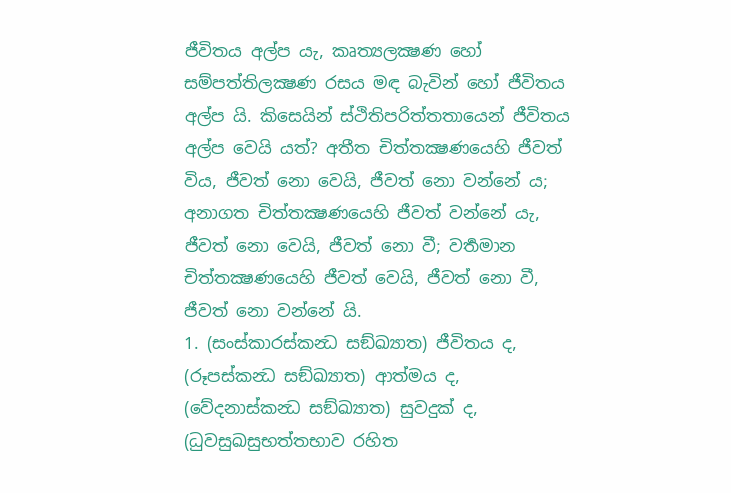ජීවිතය අල්ප යැ, කෘත්‍යලක්‍ෂණ හෝ සම්පත්තිලක්‍ෂණ රසය මඳ බැවින් හෝ ජීවිතය අල්ප යි. කිසෙයින් ස්ථිතිපරිත්තතායෙන් ජීවිතය අල්ප වෙයි යත්? අතීත චිත්තක්‍ෂණයෙහි ජීවත් විය, ජීවත් නො වෙයි, ජීවත් නො වන්නේ ය; අනාගත චිත්තක්‍ෂණයෙහි ජීවත් වන්නේ යැ, ජීවත් නො වෙයි, ජීවත් නො වී; වර්‍තමාන චිත්තක්‍ෂණයෙහි ජීවත් වෙයි, ජීවත් නො වී, ජීවත් නො වන්නේ යි.
1. (සංස්කාරස්කන්‍ධ සඞ්ඛ්‍යාත) ජීවිතය ද, (රූපස්කන්‍ධ සඞ්ඛ්‍යාත) ආත්මය ද, (වේදනාස්කන්‍ධ සඞ්ඛ්‍යාත) සුවදුක් ද, (ධුවසුඛසුභත්තභාව රහිත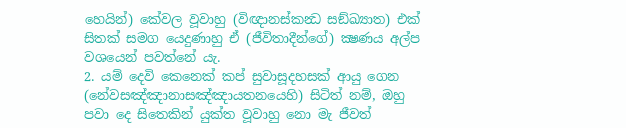හෙයින්) කේවල වූවාහු (විඥානස්කන්‍ධ සඞ්ඛ්‍යාත) එක් සිතක් සමග යෙදුණාහු ඒ (ජීවිතාදීන්ගේ) ක්‍ෂණය අල්ප වශයෙන් පවත්නේ යැ.
2. යම් දෙවි කෙනෙක් කප් සුවාසූදහසක් ආයු ගෙන (නේවසඤ්ඤානාසඤ්ඤායතනයෙහි) සිටිත් නම්, ඔහු පවා දෙ සිතෙකින් යුක්ත වූවාහු නො මැ ජීවත්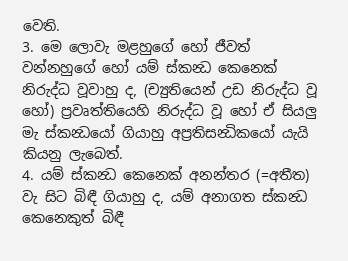වෙති.
3. මෙ ලොවැ මළහුගේ හෝ ජීවත් වන්නහුගේ හෝ යම් ස්කන්‍ධ කෙනෙක් නිරුද්ධ වූවාහු ද, (ච්‍යුතියෙන් උඩ නිරුද්ධ වූ හෝ) ප්‍රවෘත්තියෙහි නිරුද්ධ වූ හෝ ඒ සියලු මැ ස්කන්‍ධයෝ ගියාහු අප්‍රතිසන්‍ධිකයෝ යැයි කියනු ලැබෙත්.
4. යම් ස්කන්‍ධ කෙනෙක් අනන්තර (=අතීත) වැ සිට බිඳී ගියාහු ද, යම් අනාගත ස්කන්‍ධ කෙනෙකුත් බිඳී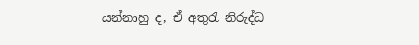යන්නාහු ද, ඒ අතුරැ නිරුද්ධ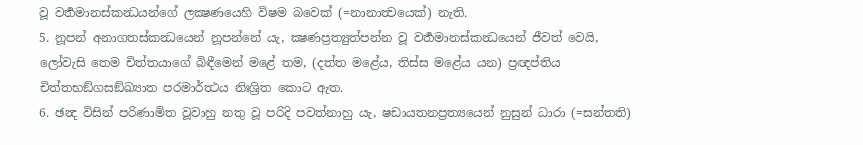වූ වර්‍තමානස්කන්‍ධයන්ගේ ලක්‍ෂණයෙහි විෂම බවෙක් (=නානාත්‍වයෙක්) නැති.
5. නූපන් අනාගතස්කන්‍ධයෙන් නූපන්නේ යැ, ක්‍ෂණප්‍රත්‍යුත්පන්න වූ වර්‍තමානස්කන්‍ධයෙන් ජීවත් වෙයි, ලෝවැසි තෙම චිත්තයාගේ බිඳීමෙන් මළේ තම, (දත්ත මළේය, තිස්ස මළේය යන) ප්‍රඥප්තිය චිත්තභඞ්ගසඞ්ඛ්‍යාත පරමාර්ත්‍ථය නිඃශ්‍රිත කොට ඇත.
6. ඡන්‍ද විසින් පරිණාමිත වූවාහු නතු වූ පරිදි පවත්නාහු යැ, ෂඩායතනප්‍රත්‍යයෙන් නුසුන් ධාරා (=සන්තති)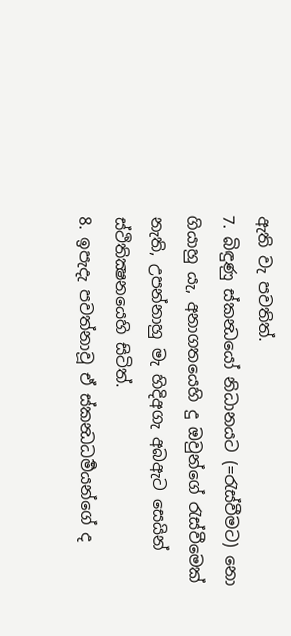ඇති වැ පවතිත්.
7. බිඳුණු ස්කන්‍ධයෝ නිධානයට (=රැස්වීමට) නො ගියාහු යැ, අනාගතයෙහි දු ඔවුන්ගේ රැස්වීමෙක් නැති, උපන්නාහු මැ හිදිඅගැ අබඇට සෙයින් ස්ථිතික්‍ෂනයෙහි සිටිත්.
8. ඉපැදැ පවත්නාවූ ඒ ස්කන්‍ධධර්‍මයන්ගේ ද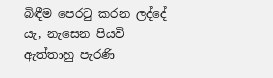බිඳීම පෙරටු කරන ලද්දේ යැ, නැසෙන පියවි ඇත්තාහු පැරණි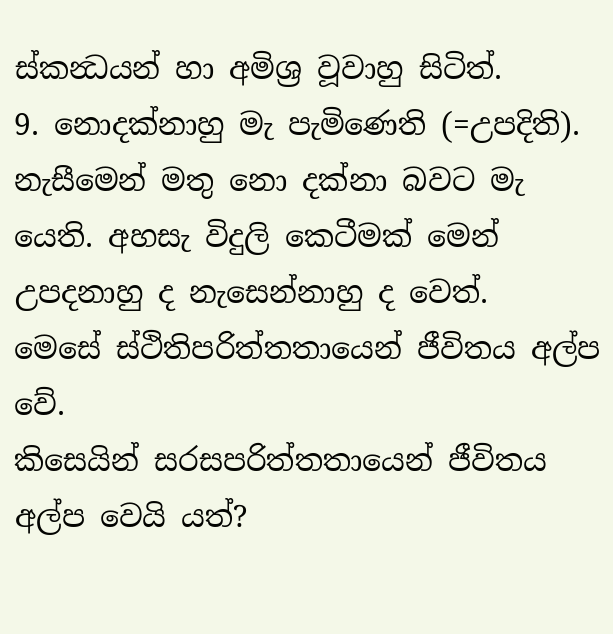ස්කන්‍ධයන් හා අමිශ්‍ර වූවාහු සිටිත්.
9. නොදක්නාහු මැ පැමිණෙති (=උපදිති). නැසීමෙන් මතු නො දක්නා බවට මැ යෙති. අහසැ විදුලි කෙටීමක් මෙන් උපදනාහු ද නැසෙන්නාහු ද වෙත්.
මෙසේ ස්ථිතිපරිත්තතායෙන් ජීවිතය අල්ප වේ.
කිසෙයින් සරසපරිත්තතායෙන් ජීවිතය අල්ප වෙයි යත්?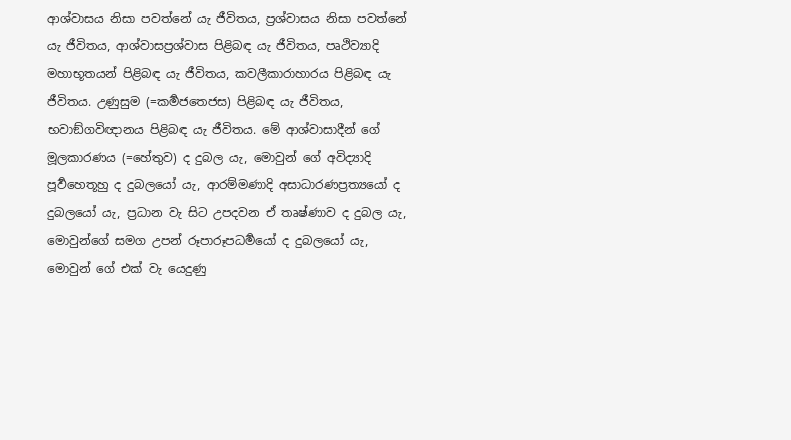ආශ්වාසය නිසා පවත්නේ යැ ජීවිතය, ප්‍රශ්වාසය නිසා පවත්නේ යැ ජීවිතය, ආශ්වාසප්‍රශ්වාස පිළිබඳ යැ ජීවිතය, පෘථිව්‍යාදි මහාභූතයන් පිළිබඳ යැ ජීවිතය, කවලීකාරාහාරය පිළිබඳ යැ ජීවිතය. උණුසුම (=කර්‍මජතෙජස) පිළිබඳ යැ ජීවිතය, භවාඞ්ගවිඥානය පිළිබඳ යැ ජීවිතය. මේ ආශ්වාසාදීන් ගේ මූලකාරණය (=හේතුව) ද දුබල යැ, මොවුන් ගේ අවිද්‍යාදි පූර්‍වහෙතූහු ද දුබලයෝ යැ, ආරම්මණාදි අසාධාරණප්‍රත්‍යයෝ ද දුබලයෝ යැ, ප්‍රධාන වැ සිට උපදවන ඒ තෘෂ්ණාව ද දුබල යැ, මොවුන්ගේ සමග උපන් රූපාරූපධර්‍මයෝ ද දුබලයෝ යැ, මොවුන් ගේ එක් වැ යෙදුණු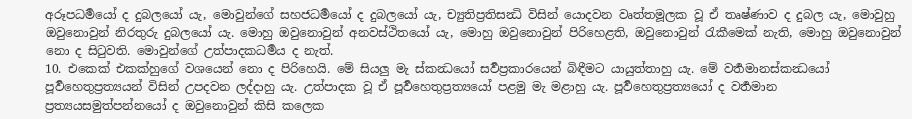අරූපධර්‍මයෝ ද දුබලයෝ යැ, මොවුන්ගේ සහජධර්‍මයෝ ද දුබලයෝ යැ, ච්‍යුතිප්‍රතිසන්‍ධි විසින් යොදවන වෘත්තමූලක වූ ඒ තෘෂ්ණාව ද දුබල යැ, මොවුහු ඔවුනොවුන් නිරතුරු දුබලයෝ යැ. මොහු ඔවුනොවුන් අනවස්ථිතයෝ යැ, මොහු ඔවුනොවුන් පිරිහෙළති, ඔවුනොවුන් රැකීමෙක් නැති, මොහු ඔවුනොවුන් නො ද සිටුවති. මොවුන්ගේ උත්පාදකධර්‍මය ද නැත්.
10. එකෙක් එකක්හුගේ වශයෙන් නො ද පිරිහෙයි. මේ සියලු මැ ස්කන්‍ධයෝ සර්‍වප්‍රකාරයෙන් බිඳීමට යායුත්තාහු යැ. මේ වර්‍තමානස්කන්‍ධයෝ පූර්‍වහෙතුප්‍රත්‍යයන් විසින් උපදවන ලද්දාහු යැ. උත්පාදක වූ ඒ පූර්‍වහෙතුප්‍රත්‍යයෝ පළමු මැ මළාහු යැ. පූර්‍වහෙතුප්‍රත්‍යයෝ ද වර්‍තමාන ප්‍රත්‍යයසමුත්පන්නයෝ ද ඔවුනොවුන් කිසි කලෙක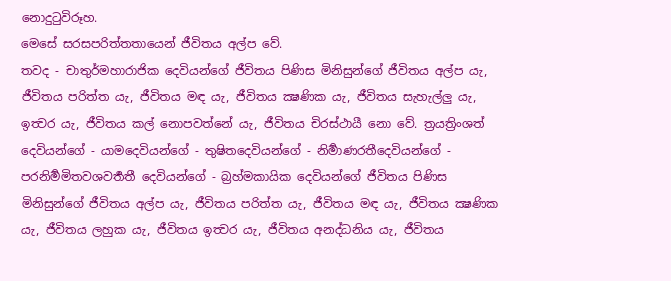නොදුටුවිරූහ.
මෙසේ සරසපරිත්තතායෙන් ජීවිතය අල්ප වේ.
තවද - චාතුර්මහාරාජික දෙවියන්ගේ ජීවිතය පිණිස මිනිසුන්ගේ ජීවිතය අල්ප යැ, ජීවිතය පරිත්ත යැ, ජීවිතය මඳ යැ, ජීවිතය ක්‍ෂණික යැ, ජීවිතය සැහැල්ලු යැ, ඉත්‍වර යැ, ජීවිතය කල් නොපවත්නේ යැ, ජීවිතය චිරස්ථායී නො වේ. ත්‍රයත්‍රිංශත් දෙවියන්ගේ - යාමදෙවියන්ගේ - තුෂිතදෙවියන්ගේ - නිර්‍මාණරතීදෙවියන්ගේ - පරනිර්‍මමිතවශවර්‍තතී දෙවියන්ගේ - බ්‍රහ්මකායික දෙවියන්ගේ ජීවිතය පිණිස මිනිසුන්ගේ ජීවිතය අල්ප යැ, ජීවිතය පරිත්ත යැ, ජීවිතය මඳ යැ, ජීවිතය ක්‍ෂණික යැ, ජීවිතය ලහුක යැ, ජීවිතය ඉත්‍වර යැ, ජීවිතය අනද්ධනිය යැ, ජීවිතය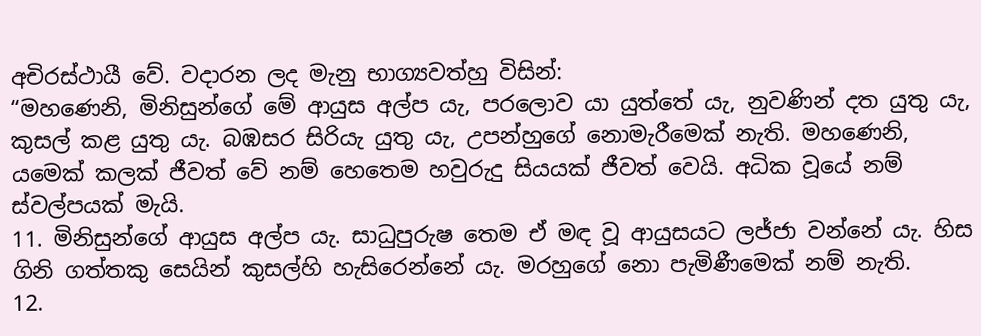අචිරස්ථායී වේ. වදාරන ලද මැනු භාග්‍යවත්හු විසින්:
“මහණෙනි, මිනිසුන්ගේ මේ ආයුස අල්ප යැ, පරලොව යා යුත්තේ යැ, නුවණින් දත යුතු යැ, කුසල් කළ යුතු යැ. බඹසර සිරියැ යුතු යැ, උපන්හුගේ නොමැරීමෙක් නැති. මහණෙනි, යමෙක් කලක් ජීවත් වේ නම් හෙතෙම හවුරුදු සියයක් ජීවත් වෙයි. අධික වූයේ නම් ස්වල්පයක් මැයි.
11. මිනිසුන්ගේ ආයුස අල්ප යැ. සාධුපුරුෂ තෙම ඒ මඳ වූ ආයුසයට ලජ්ජා වන්නේ යැ. හිස ගිනි ගත්තකු සෙයින් කුසල්හි හැසිරෙන්නේ යැ. මරහුගේ නො පැමිණීමෙක් නම් නැති.
12.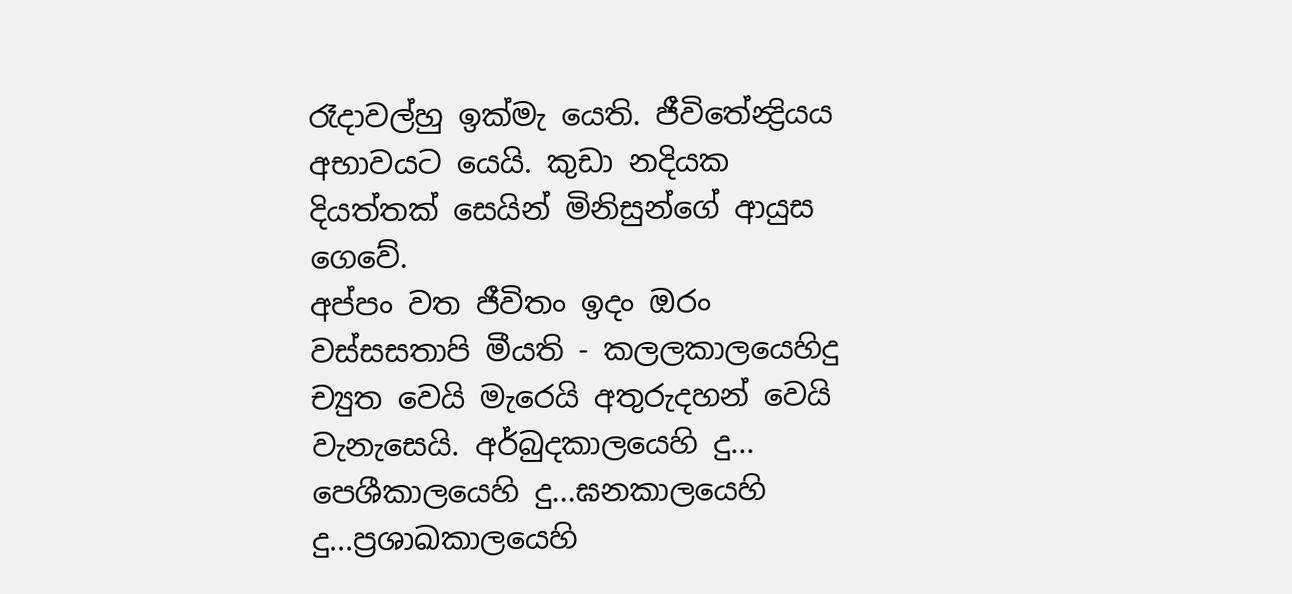රෑදාවල්හු ඉක්මැ යෙති. ජීවිතේන්‍ද්‍රියය අභාවයට යෙයි. කුඩා නදියක දියත්තක් සෙයින් මිනිසුන්ගේ ආයුස ගෙවේ.
අප්පං වත ජීවිතං ඉදං ඔරං වස්සසතාපි මීයති - කලලකාලයෙහිදු ච්‍යුත වෙයි මැරෙයි අතුරුදහන් වෙයි වැනැසෙයි. අර්බුදකාලයෙහි දු... පෙශීකාලයෙහි දු...ඝනකාලයෙහි දු...ප්‍රශාඛකාලයෙහි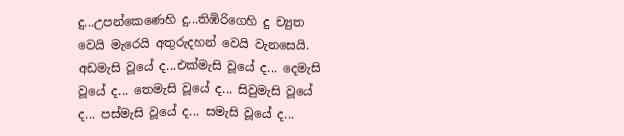දු...උපන්කෙණෙහි දු...තිඹිරිගෙහි දු ච්‍යුත වෙයි මැරෙයි අතුරුදහන් වෙයි වැනසෙයි. අඩමැසි වූයේ ද...එක්මැසි වූයේ ද... දෙමැසි වූයේ ද... තෙමැසි වූයේ ද... සිවුමැසි වූයේ ද... පස්මැසි වූයේ ද... සමැසි වූයේ ද...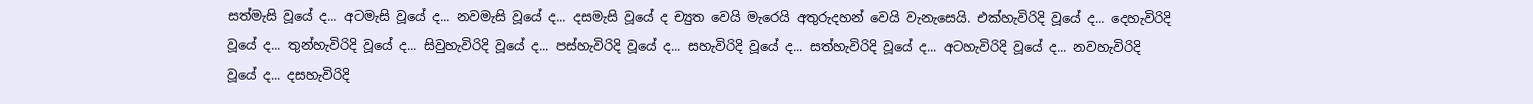සත්මැසි වූයේ ද... අටමැසි වූයේ ද... නවමැසි වූයේ ද... දසමැසි වූයේ ද ච්‍යුත වෙයි මැරෙයි අතුරුදහන් වෙයි වැනැසෙයි. එක්හැවිරිදි වූයේ ද... දෙහැවිරිදි වූයේ ද... තුන්හැවිරිදි වූයේ ද... සිවුහැවිරිදි වූයේ ද... පස්හැවිරිදි වූයේ ද... සහැවිරිදි වූයේ ද... සත්හැවිරිදි වූයේ ද... අටහැවිරිදි වූයේ ද... නවහැවිරිදි වූයේ ද... දසහැවිරිදි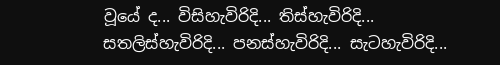වූයේ ද... විසිහැවිරිදි... තිස්හැවිරිදි... සතලිස්හැවිරිදි... පනස්හැවිරිදි... සැටහැවිරිදි...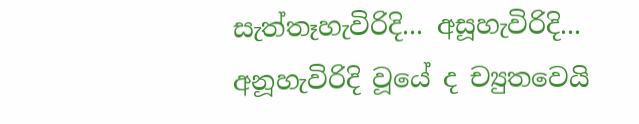සැත්තෑහැවිරිදි... අසූහැවිරිදි... අනූහැවිරිදි වූයේ ද ච්‍යුතවෙයි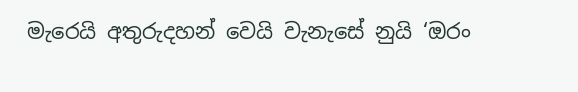මැරෙයි අතුරුදහන් වෙයි වැනැසේ නුයි ‘ඔරං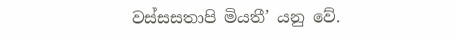වස්සසතාපි මියතී’ යනු වේ.